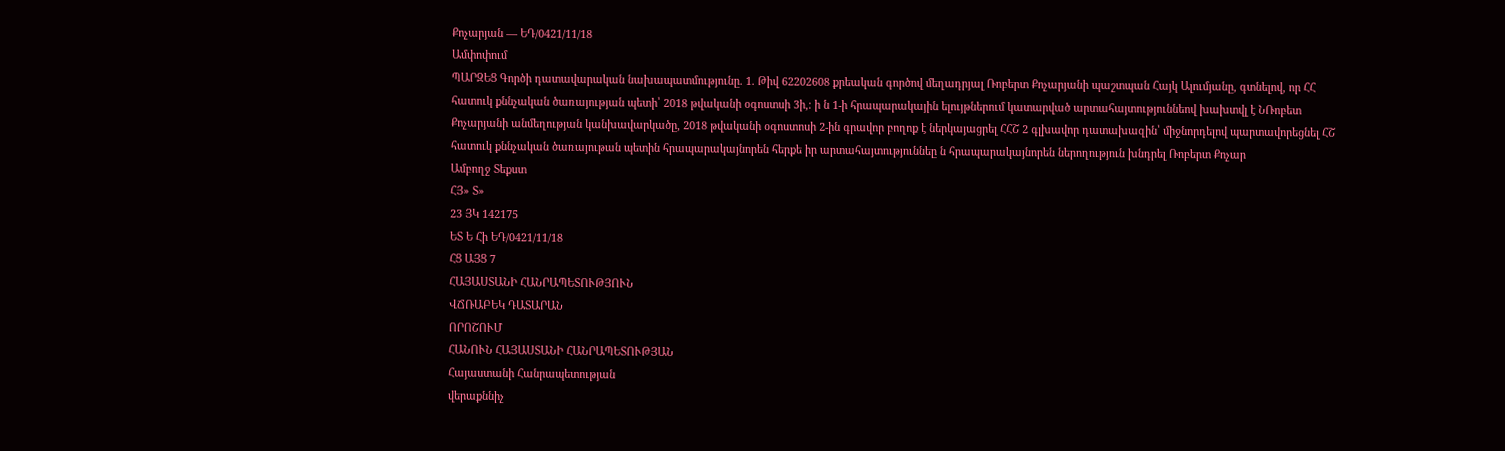Քոչարյան — ԵԴ/0421/11/18
Ամփոփում
ՊԱՐԶԵՑ Գործի դատավարական նախապատմությունը. 1. Թիվ 62202608 քրեական գործով մեղադրյալ Ռոբերտ Քոչարյանի պաշտպան Հայկ Ալումյանը, գտնելով, որ ՀՀ հատուկ քննչական ծառայության պետի՝ 2018 թվականի օգոստսի 3ի,։ ի ն 1-ի հրապարակային ելույթներում կատարված արտահայտություննեով խախտվլ է ՆՌոբետ Քոչարյանի անմեղության կանխավարկածը, 2018 թվականի օգոստոսի 2-ին գրավոր բողոք է ներկայացրել ՀՀՇ 2 գլխավոր դատախազին՝ միջնորդելով պարտավորեցնել ՀՇ հատուկ քննչական ծառայութան պետին հրապարակայնորեն հերքե իր արտահայտություննեը ն հրապարակայնորեն ներողություն խնդրել Ռոբերտ Քոչար
Ամբողջ Տեքստ
ՀՅ» Տ»
23 ՅԿ 142175
ԵՏ Ե Հի ԵԴ/0421/11/18
ՀՑ ԱՅՑ 7
ՀԱՅԱՍՏԱՆԻ ՀԱՆՐԱՊԵՏՈՒԹՅՈՒՆ
ՎՃՌԱԲԵԿ ԴԱՏԱՐԱՆ
ՈՐՈՇՈՒՄ
ՀԱՆՈՒՆ ՀԱՅԱՍՏԱՆԻ ՀԱՆՐԱՊԵՏՈՒԹՅԱՆ
Հայաստանի Հանրապետության
վերաքննիչ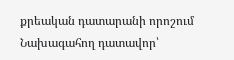քրեական դատարանի որոշում
Նախագահող դատավոր՝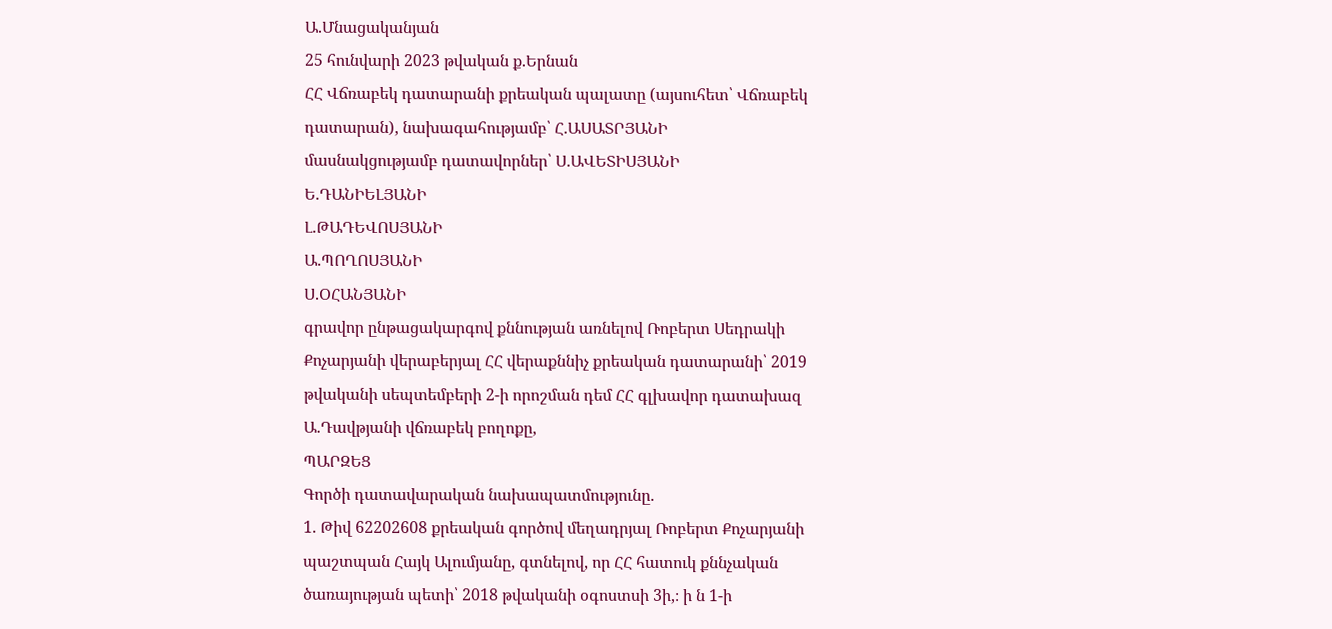Ա.Մնացականյան
25 հունվարի 2023 թվական ք.Երնան
ՀՀ Վճռաբեկ դատարանի քրեական պալատը (այսուհետ՝ Վճռաբեկ դատարան), նախագահությամբ՝ Հ.ԱՍԱՏՐՅԱՆԻ
մասնակցությամբ դատավորներ՝ Ս.ԱՎԵՏԻՍՅԱՆԻ
Ե.ԴԱՆԻԵԼՅԱՆԻ
Լ.ԹԱԴԵՎՈՍՅԱՆԻ
Ա.ՊՈՂՈՍՅԱՆԻ
Ս.ՕՀԱՆՅԱՆԻ
գրավոր ընթացակարգով քննության առնելով Ռոբերտ Սեդրակի Քոչարյանի վերաբերյալ ՀՀ վերաքննիչ քրեական դատարանի՝ 2019 թվականի սեպտեմբերի 2-ի որոշման դեմ ՀՀ գլխավոր դատախազ Ա.Դավթյանի վճռաբեկ բողոքը,
ՊԱՐԶԵՑ
Գործի դատավարական նախապատմությունը.
1. Թիվ 62202608 քրեական գործով մեղադրյալ Ռոբերտ Քոչարյանի պաշտպան Հայկ Ալումյանը, գտնելով, որ ՀՀ հատուկ քննչական ծառայության պետի՝ 2018 թվականի օգոստսի 3ի,։ ի ն 1-ի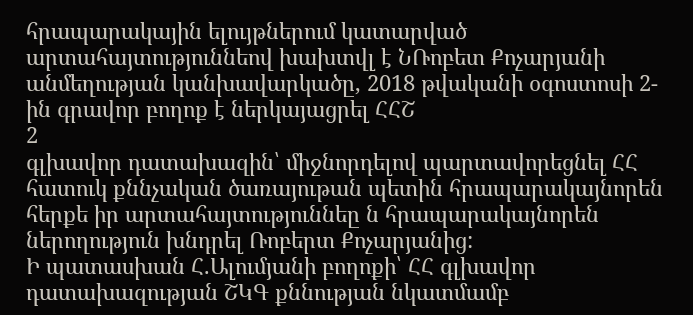հրապարակային ելույթներում կատարված արտահայտություննեով խախտվլ է ՆՌոբետ Քոչարյանի անմեղության կանխավարկածը, 2018 թվականի օգոստոսի 2-ին գրավոր բողոք է ներկայացրել ՀՀՇ
2
գլխավոր դատախազին՝ միջնորդելով պարտավորեցնել ՀՀ հատուկ քննչական ծառայութան պետին հրապարակայնորեն հերքե իր արտահայտություննեը ն հրապարակայնորեն ներողություն խնդրել Ռոբերտ Քոչարյանից:
Ի պատասխան Հ.Ալումյանի բողոքի՝ ՀՀ գլխավոր դատախազության ՇԿԳ քննության նկատմամբ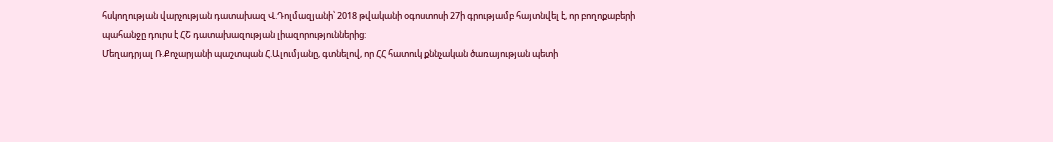հսկողության վարչության դատախազ Վ.Դոլմազյանի՝ 2018 թվականի օգոստոսի 27ի գրությամբ հայտնվել է, որ բողոքաբերի պահանջը դուրս է ՀՇ դատախազության լիազորություններից:
Մեղադրյալ Ռ.Քոչարյանի պաշտպան Հ.Ալումյանը, գտնելով, որ ՀՀ հատուկ քննչական ծառայության պետի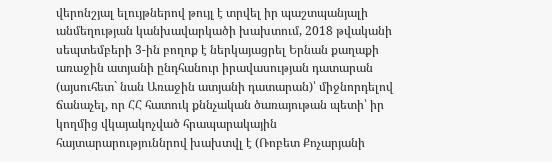վերոնշյալ ելույթներով թույլ է տրվել իր պաշտպանյալի անմեղության կանխավարկածի խախտում, 2018 թվականի սեպտեմբերի 3-ին բողոք է ներկայացրել Երնան քաղաքի առաջին ատյանի ընդհանուր իրավասության դատարան (այսուհետ` նան Առաջին ատյանի դատարան)՝ միջնորդելով ճանաչել, որ ՀՀ հատուկ քննչական ծառայութան պետի՝ իր կողմից վկայակոչված հրապարակային հայտարարություննրով խախտվլ է (Ռոբետ Քոչարյանի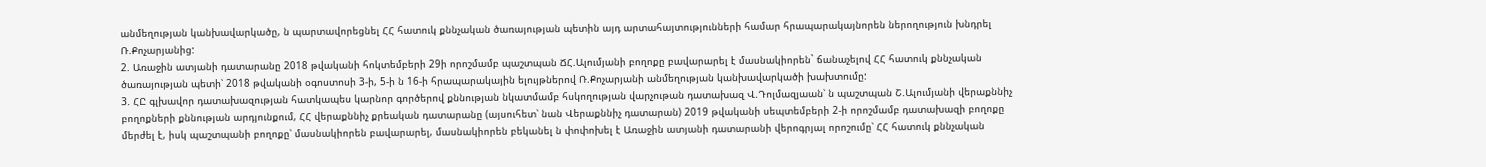անմեղության կանխավարկածը, ն պարտավորեցնել ՀՀ հատուկ քննչական ծառայության պետին այդ արտահայտությունների համար հրապարակայնորեն ներողություն խնդրել Ռ.Քոչարյանից:
2. Առաջին ատյանի դատարանը 2018 թվականի հոկտեմբերի 29ի որոշմամբ պաշտպան ՃՀ.Ալումյանի բողոքը բավարարել է մասնակիորեն` ճանաչելով ՀՀ հատուկ քննչական ծառայության պետի՝ 2018 թվականի օգոստոսի 3-ի, 5-ի ն 16-ի հրապարակային ելույթներով Ռ.Քոչարյանի անմեղության կանխավարկածի խախտումը:
3. ՀԸ գլխավոր դատախազության հատկապես կարնոր գործերով քննության նկատմամբ հսկողության վարչութան դատախազ Վ.Դոլմազյաան՝ ն պաշտպան Շ.Ալումյանի վերաքննիչ բողոքների քննության արդյունքում, ՀՀ վերաքննիչ քրեական դատարանը (այսուհետ՝ նան Վերաքննիչ դատարան) 2019 թվականի սեպտեմբերի 2-ի որոշմամբ դատախազի բողոքը մերժել է, իսկ պաշտպանի բողոքը՝ մասնակիորեն բավարարել, մասնակիորեն բեկանել ն փոփոխել է Առաջին ատյանի դատարանի վերոգրյալ որոշումը՝ ՀՀ հատուկ քննչական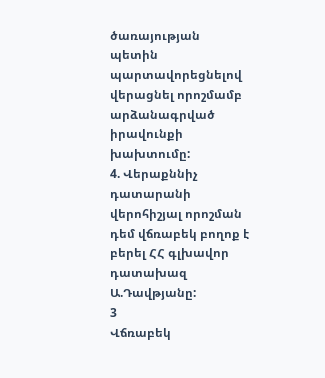ծառայության պետին պարտավորեցնելով վերացնել որոշմամբ արձանագրված իրավունքի խախտումը:
4. Վերաքննիչ դատարանի վերոհիշյալ որոշման դեմ վճռաբեկ բողոք է բերել ՀՀ գլխավոր դատախազ Ա.Դավթյանը:
3
Վճռաբեկ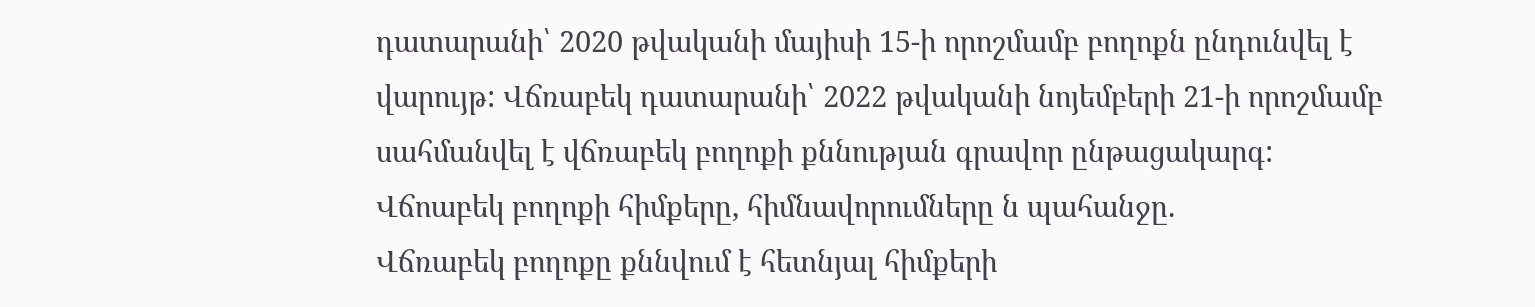դատարանի՝ 2020 թվականի մայիսի 15-ի որոշմամբ բողոքն ընդունվել է վարույթ: Վճռաբեկ դատարանի՝ 2022 թվականի նոյեմբերի 21-ի որոշմամբ սահմանվել է վճռաբեկ բողոքի քննության գրավոր ընթացակարգ:
Վճոաբեկ բողոքի հիմքերը, հիմնավորումները ն պահանջը.
Վճռաբեկ բողոքը քննվում է հետնյալ հիմքերի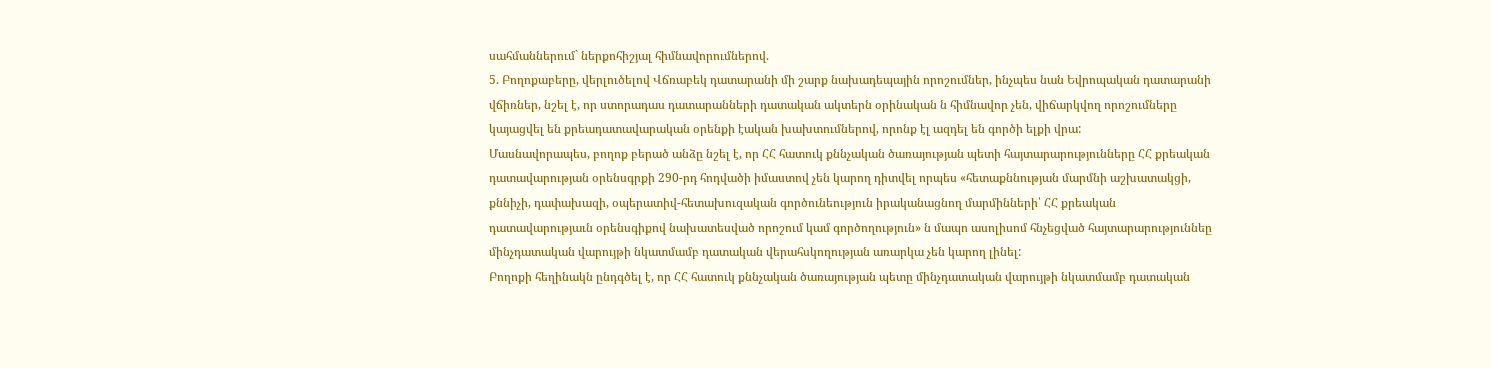սահմաններում` ներքոհիշյալ հիմնավորումներով.
5. Բողոքաբերը, վերլուծելով Վճռաբեկ դատարանի մի շարք նախադեպային որոշումներ, ինչպես նան Եվրոպական դատարանի վճիռներ, նշել է, որ ստորադաս դատարանների դատական ակտերն օրինական ն հիմնավոր չեն, վիճարկվող որոշումները կայացվել են քրեադատավարական օրենքի էական խախտումներով, որոնք էլ ազդել են գործի ելքի վրա:
Մասնավորապես, բողոք բերած անձը նշել է, որ ՀՀ հատուկ քննչական ծառայության պետի հայտարարությունները ՀՀ քրեական դատավարության օրենսգրքի 290-րդ հոդվածի իմաստով չեն կարող դիտվել որպես «հետաքննության մարմնի աշխատակցի, քննիչի, դափախազի, օպերատիվ-հետախուզական գործունեություն իրականացնող մարմինների՝ ՀՀ քրեական դատավարությաւն օրենսգիքով նախատեսված որոշում կամ գործողություն» ն մապո ասոլիսոմ հնչեցված հայտարարություննեը մինչդատական վարույթի նկատմամբ դատական վերահսկողության առարկա չեն կարող լինել:
Բողոքի հեղինակն ընդգծել է, որ ՀՀ հատուկ քննչական ծառայության պետը մինչդատական վարույթի նկատմամբ դատական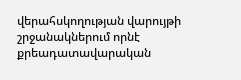վերահսկողության վարույթի շրջանակներում որնէ քրեադատավարական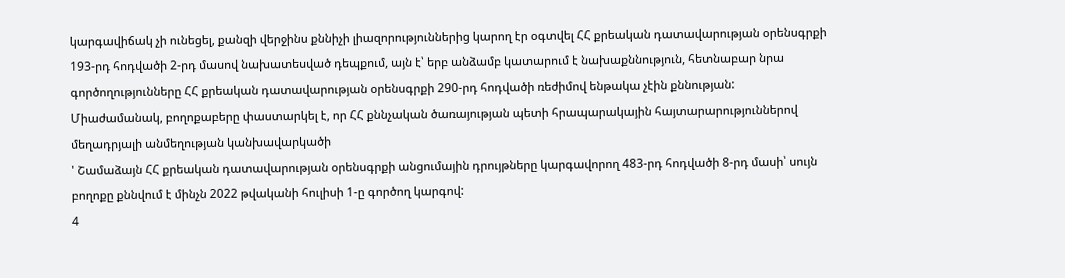կարգավիճակ չի ունեցել, քանզի վերջինս քննիչի լիազորություններից կարող էր օգտվել ՀՀ քրեական դատավարության օրենսգրքի 193-րդ հոդվածի 2-րդ մասով նախատեսված դեպքում, այն է՝ երբ անձամբ կատարում է նախաքննություն, հետնաբար նրա գործողությունները ՀՀ քրեական դատավարության օրենսգրքի 290-րդ հոդվածի ռեժիմով ենթակա չէին քննության:
Միաժամանակ, բողոքաբերը փաստարկել է, որ ՀՀ քննչական ծառայության պետի հրապարակային հայտարարություններով մեղադրյալի անմեղության կանխավարկածի
' Շամաձայն ՀՀ քրեական դատավարության օրենսգրքի անցումային դրույթները կարգավորող 483-րդ հոդվածի 8-րդ մասի՝ սույն բողոքը քննվում է մինչն 2022 թվականի հուլիսի 1-ը գործող կարգով:
4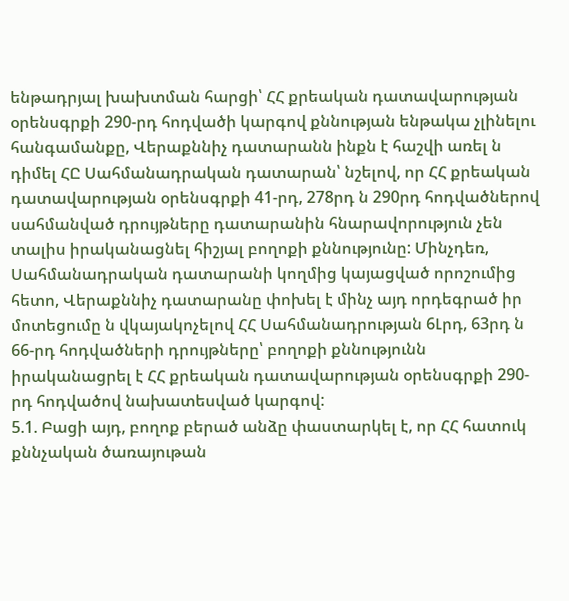ենթադրյալ խախտման հարցի՝ ՀՀ քրեական դատավարության օրենսգրքի 290-րդ հոդվածի կարգով քննության ենթակա չլինելու հանգամանքը, Վերաքննիչ դատարանն ինքն է հաշվի առել ն դիմել ՀԸ Սահմանադրական դատարան՝ նշելով, որ ՀՀ քրեական դատավարության օրենսգրքի 41-րդ, 278րդ ն 290րդ հոդվածներով սահմանված դրույթները դատարանին հնարավորություն չեն տալիս իրականացնել հիշյալ բողոքի քննությունը: Մինչդեռ, Սահմանադրական դատարանի կողմից կայացված որոշումից հետո, Վերաքննիչ դատարանը փոխել է մինչ այդ որդեգրած իր մոտեցումը ն վկայակոչելով ՀՀ Սահմանադրության 6Լրդ, 63րդ ն 66-րդ հոդվածների դրույթները՝ բողոքի քննությունն իրականացրել է ՀՀ քրեական դատավարության օրենսգրքի 290-րդ հոդվածով նախատեսված կարգով:
5.1. Բացի այդ, բողոք բերած անձը փաստարկել է, որ ՀՀ հատուկ քննչական ծառայութան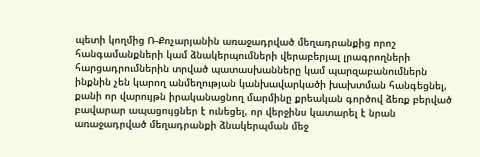պետի կողմից Ռ-Քոչարյանին առաջադրված մեղադրանքից որոշ հանգամանքների կամ ձնակերպումների վերաբերյալ լրագրողների հարցադրումներին տրված պատասխանները կամ պարզաբանումներն ինքնին չեն կարող անմեղության կանխավարկածի խախտման հանգեցնել, քանի որ վարույթն իրականացնող մարմինը քրեական գործով ձեռք բերված բավարար ապացույցներ է ունեցել, որ վերջինս կատարել է նրան առաջադրված մեղադրանքի ձնակերպման մեջ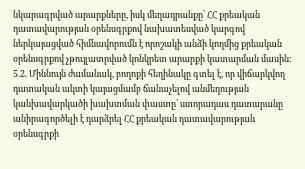նկարագրված արարքները, իսկ մեղադրանքը՝ ՀՀ քրեական դատավարության օրենսգրքով նախատեսված կարգով ներկայացված հիմնավորումն է որոշակի անձի կողմից քրեական օրենսգրքով չթույլատրված կոնկրետ արարքի կատարման մասին:
5.2. Միննույն ժամանակ, բողոքի հեղինակը գտել է, որ վիճարկվող դատական ակտի կայացմամբ ճանաչելով անմեղության կանխավարկածի խախտման փաստը՝ ստորադաս դատարանը անիրագործելի է դարձրել ՀՀ քրեական դատավարության օրենսգրքի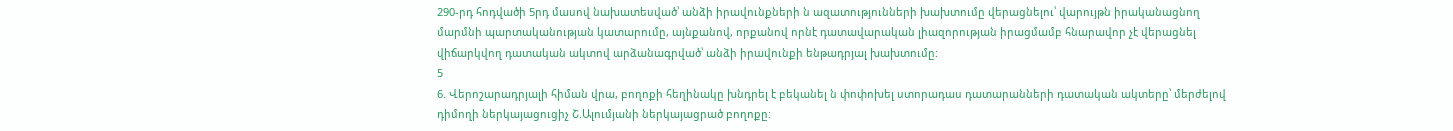290-րդ հոդվածի 5րդ մասով նախատեսված՝ անձի իրավունքների ն ազատությունների խախտումը վերացնելու՝ վարույթն իրականացնող մարմնի պարտականության կատարումը, այնքանով, որքանով որնէ դատավարական լիազորության իրացմամբ հնարավոր չէ վերացնել վիճարկվող դատական ակտով արձանագրված՝ անձի իրավունքի ենթադրյալ խախտումը:
5
6. Վերոշարադրյալի հիման վրա, բողոքի հեղինակը խնդրել է բեկանել ն փոփոխել ստորադաս դատարանների դատական ակտերը՝ մերժելով դիմողի ներկայացուցիչ Շ.Ալումյանի ներկայացրած բողոքը: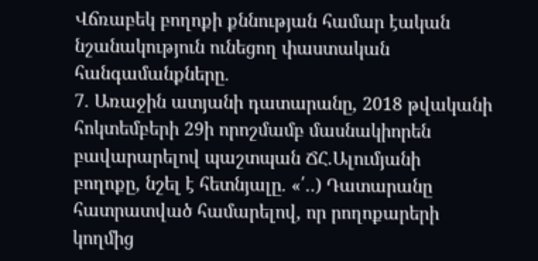Վճռաբեկ բողոքի քննության համար էական նշանակություն ունեցող փաստական հանգամանքները.
7. Առաջին ատյանի դատարանը, 2018 թվականի հոկտեմբերի 29ի որոշմամբ մասնակիորեն բավարարելով պաշտպան ՃՀ.Ալումյանի բողոքը, նշել է հետնյալը. «՛..) Դատարանը հատրատված համարելով, որ րողոքարերի կողմից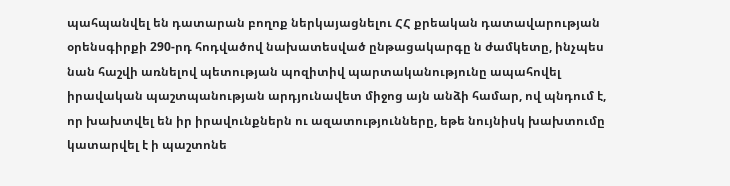պահպանվել են դատարան բողոք ներկայացնելու ՀՀ քրեական դատավարության օրենսգիրքի 290-րդ հոդվածով նախատեսված ընթացակարգը ն ժամկետը, ինչպես նան հաշվի առնելով պետության պոզիտիվ պարտականությունը ապահովել իրավական պաշտպանության արդյունավետ միջոց այն անձի համար, ով պնդում է, որ խախտվել են իր իրավունքներն ու ազատությունները, եթե նույնիսկ խախտումը կատարվել է ի պաշտոնե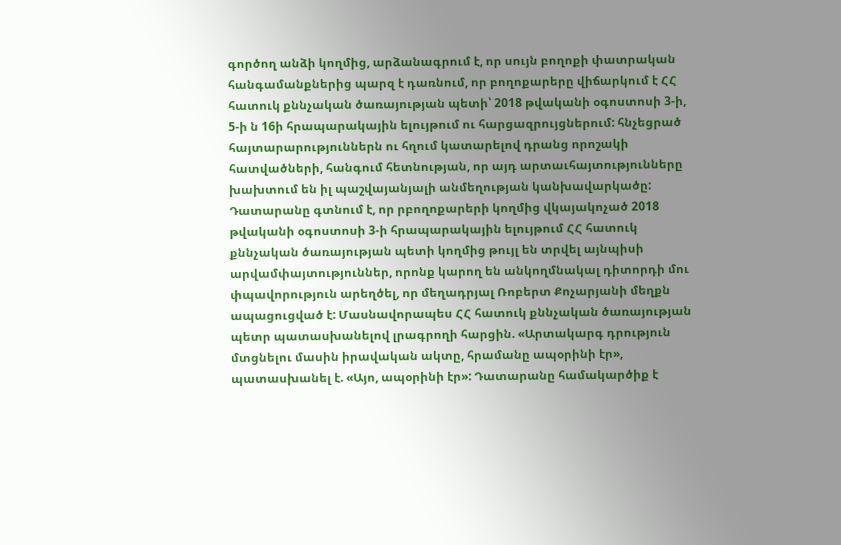գործող անձի կողմից, արձանագրում է, որ սույն բողոքի փատրական հանգամանքներից պարզ է դառնում, որ բողոքարերը վիճարկում է ՀՀ հատուկ քննչական ծառայության պետի՝ 2018 թվականի օգոստոսի 3-ի, 5-ի ն 16ի հրապարակային ելույթում ու հարցազրույցներում: հնչեցրած հայտարարություններն ու հղում կատարելով դրանց որոշակի հատվածների, հանգում հետնության, որ այդ արտաւհայտությունները խախտում են իլ պաշվայանյալի անմեղության կանխավարկածը:
Դատարանը գտնում է, որ րբողոքարերի կողմից վկայակոչած 2018 թվականի օգոստոսի 3-ի հրապարակային ելույթում ՀՀ հատուկ քննչական ծառայության պետի կողմից թույլ են տրվել այնպիսի արվամփայտություններ, որոնք կարող են անկողմնակալ դիտորդի մու փպավորություն արեղծել, որ մեղադրյալ Ռոբերտ Քոչարյանի մեղքն ապացուցված է: Մասնավորապես ՀՀ հատուկ քննչական ծառայության պետր պատասխանելով լրագրողի հարցին. «Արտակարգ դրություն մտցնելու մասին իրավական ակտը, հրամանը ապօրինի էր», պատասխանել է. «Այո, ապօրինի էր»: Դատարանը համակարծիք է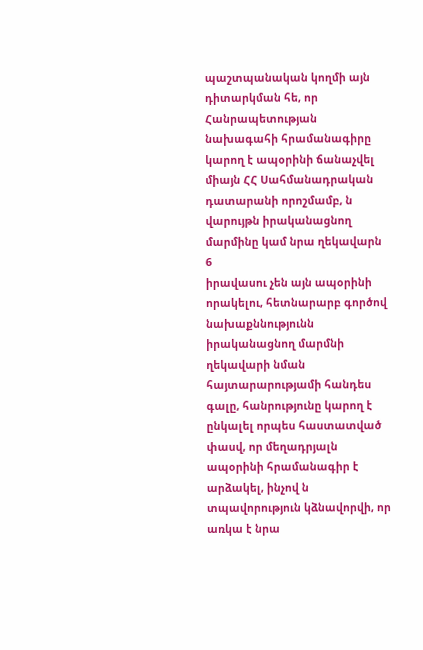պաշտպանական կողմի այն դիտարկման հե, որ Հանրապետության նախագահի հրամանագիրը կարող է ապօրինի ճանաչվել միայն ՀՀ Սահմանադրական դատարանի որոշմամբ, ն վարույթն իրականացնող մարմինը կամ նրա ղեկավարն
6
իրավասու չեն այն ապօրինի որակելու, հետնարարբ գործով նախաքննությունն իրականացնող մարմնի ղեկավարի նման հայտարարությամի հանդես գալը, հանրությունը կարող է ընկալել որպես հաստատված փասվ, որ մեղադրյալն ապօրինի հրամանագիր է արձակել, ինչով ն տպավորություն կձնավորվի, որ առկա է նրա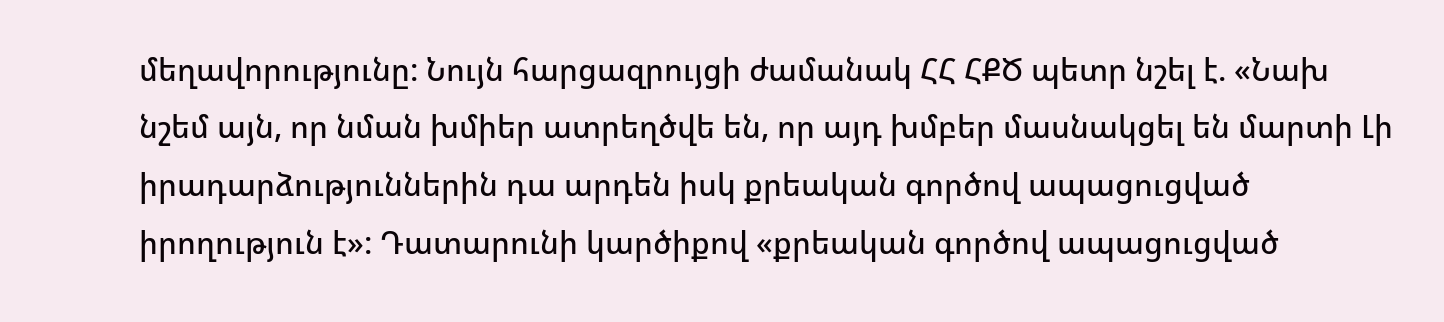մեղավորությունը: Նույն հարցազրույցի ժամանակ ՀՀ ՀՔԾ պետր նշել է. «Նախ նշեմ այն, որ նման խմիեր ատրեղծվե են, որ այդ խմբեր մասնակցել են մարտի Լի իրադարձություններին դա արդեն իսկ քրեական գործով ապացուցված իրողություն է»: Դատարունի կարծիքով «քրեական գործով ապացուցված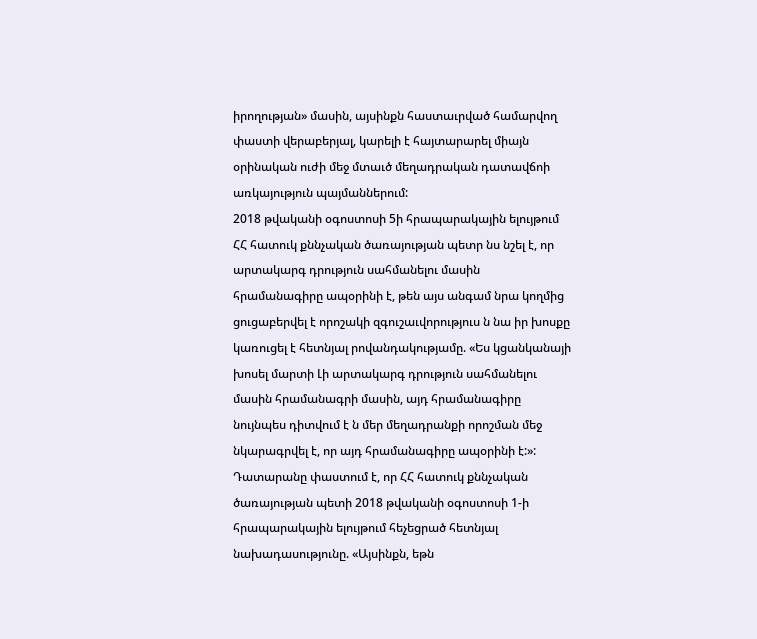իրողության» մասին, այսինքն հաստաւրված համարվող փաստի վերաբերյալ, կարելի է հայտարարել միայն օրինական ուժի մեջ մտաւծ մեղադրական դատավճոի առկայություն պայմաններում:
2018 թվականի օգոստոսի 5ի հրապարակային ելույթում ՀՀ հատուկ քննչական ծառայության պետր նս նշել է, որ արտակարգ դրություն սահմանելու մասին հրամանագիրը ապօրինի է, թեն այս անգամ նրա կողմից ցուցաբերվել է որոշակի զգուշաւվորություս ն նա իր խոսքը կառուցել է հետնյալ րովանդակությամը. «Ես կցանկանայի խոսել մարտի Լի արտակարգ դրություն սահմանելու մասին հրամանագրի մասին, այդ հրամանագիրը նույնպես դիտվում է ն մեր մեղադրանքի որոշման մեջ նկարագրվել է, որ այդ հրամանագիրը ապօրինի է:»:
Դատարանը փաստում է, որ ՀՀ հատուկ քննչական ծառայության պետի 2018 թվականի օգոստոսի 1-ի հրապարակային ելույթում հեչեցրած հետնյալ նախադասությունը. «Այսինքն, եթն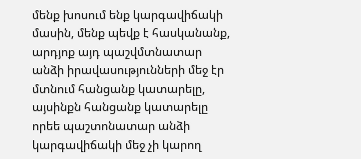մենք խոսում ենք կարգավիճակի մասին, մենք պեվք է հասկանանք, արդյոք այդ պաշվմտնատար անձի իրավասությունների մեջ էր մտնում հանցանք կատարելը, այսինքն հանցանք կատարելը որեե պաշտոնատար անձի կարգավիճակի մեջ չի կարող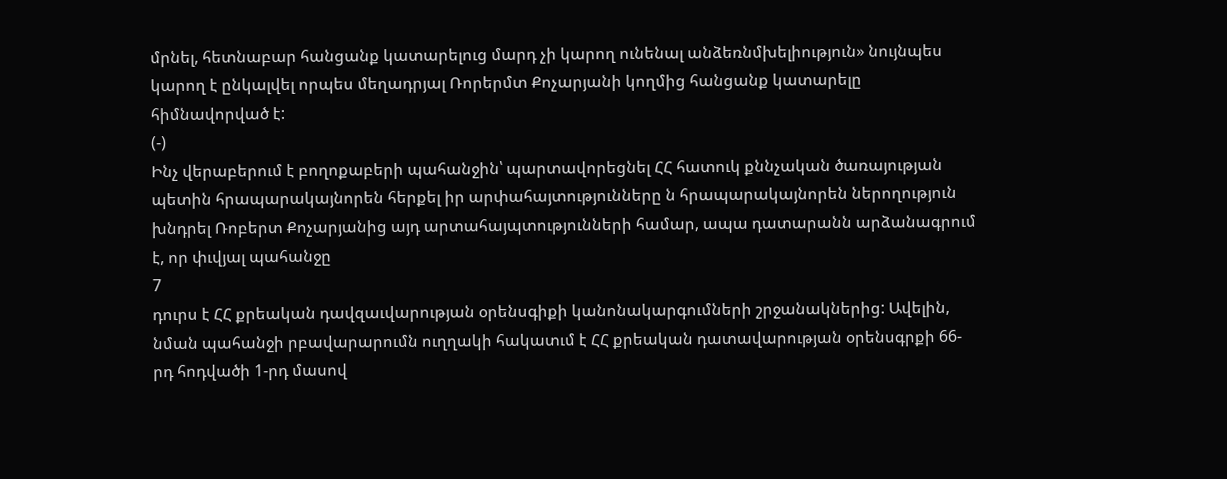մրնել, հետնաբար հանցանք կատարելուց մարդ չի կարող ունենալ անձեռնմխելիություն» նույնպես կարող է ընկալվել որպես մեղադրյալ Ռորերմտ Քոչարյանի կողմից հանցանք կատարելը հիմնավորված է:
(-)
Ինչ վերաբերում է բողոքաբերի պահանջին՝ պարտավորեցնել ՀՀ հատուկ քննչական ծառայության պետին հրապարակայնորեն հերքել իր արփահայտությունները ն հրապարակայնորեն ներողություն խնդրել Ռոբերտ Քոչարյանից այդ արտահայպտությունների համար, ապա դատարանն արձանագրում է, որ փւվյալ պահանջը
7
դուրս է ՀՀ քրեական դավզաւվարության օրենսգիքի կանոնակարգումների շրջանակներից: Ավելին, նման պահանջի րբավարարումն ուղղակի հակատւմ է ՀՀ քրեական դատավարության օրենսգրքի 66-րդ հոդվածի 1-րդ մասով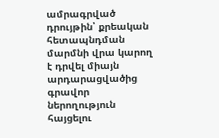ամրագրված դրույթին՝ քրեական հետապնդման մարմնի վրա կարող է դրվել միայն արդարացվածից գրավոր ներողություն հայցելու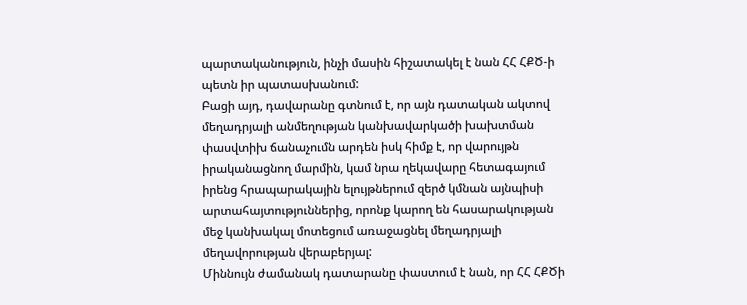պարտականություն, ինչի մասին հիշատակել է նան ՀՀ ՀՔԾ-ի պետն իր պատասխանում:
Բացի այդ, դավարանը գտնում է, որ այն դատական ակտով մեղադրյալի անմեղության կանխավարկածի խախտման փասվտիխ ճանաչումն արդեն իսկ հիմք է, որ վարույթն իրականացնող մարմին, կամ նրա ղեկավարը հետագայում իրենց հրապարակային ելույթներում զերծ կմնան այնպիսի արտահայտություններից, որոնք կարող են հասարակության մեջ կանխակալ մոտեցում առաջացնել մեղադրյալի մեղավորության վերաբերյալ:
Միննույն ժամանակ դատարանը փաստում է նան, որ ՀՀ ՀՔԾի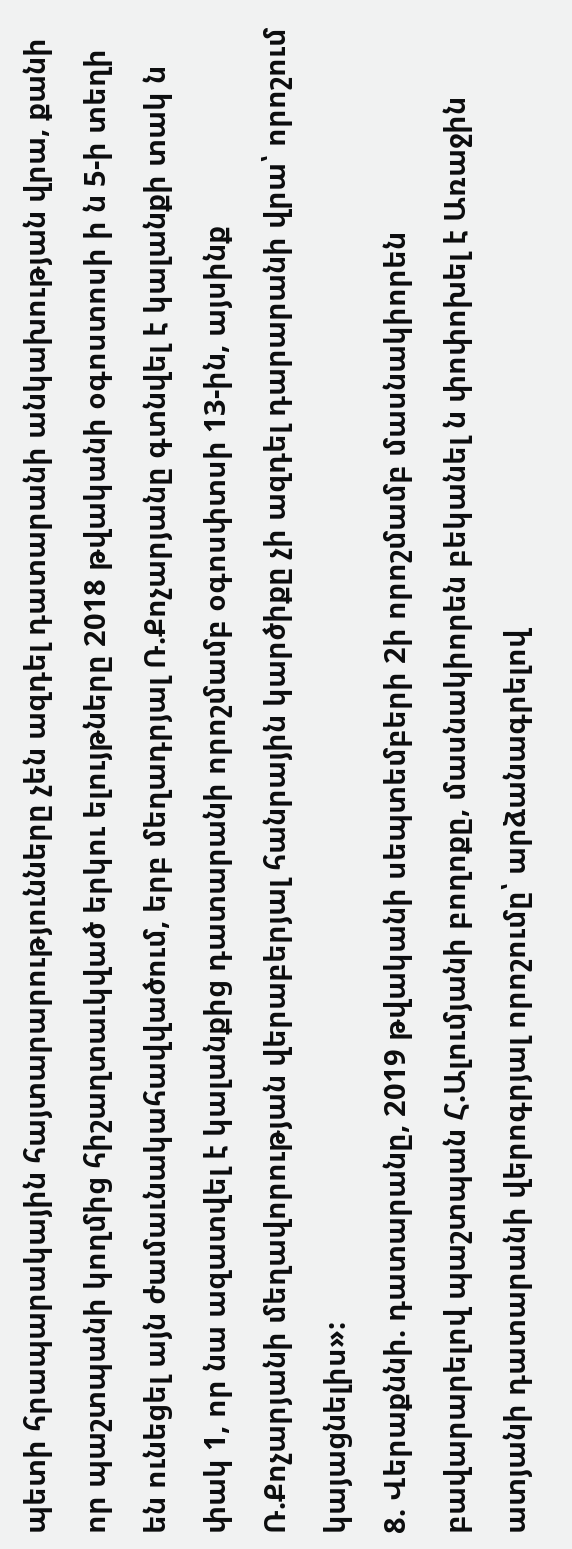պետի հրապարակային հայտարարությունները չեն ազդել դատարանի անկախության վրա, քանի որ պաշտպանի կողմից հիշաղտաւկված երկու ելույթները 2018 թվականի օգոստոսի ի ն 5-ի տեղի են ունեցել այն ժամաւնակահավվածում, երբ մեղադրյալ Ռ.Քոչարյանը գտնվել է կալանքի տակ ն փակ 1, որ նա ազատվել է կալանքից դատարանի որոշմամբ օգոսփտսի 13-ին, այսինք Ռ.Քոչարյանի մեղավորության վերաբերյալ հանրային կարծիքը չի ազդել դարարանի վրա՝ որոշում կայացնելիս»:
8. Վերաքննի. դատարանը, 2019 թվականի սեպտեմբերի 2ի որոշմամբ մասնակիորեն բավարարելով պաշտպան Հ.Ալումյանի բողոքը, մասնակիորեն բեկանել ն փոփոխել է Առաջին ատյանի դատարանի վերոգրյալ որոշումը՝ արձանագրելով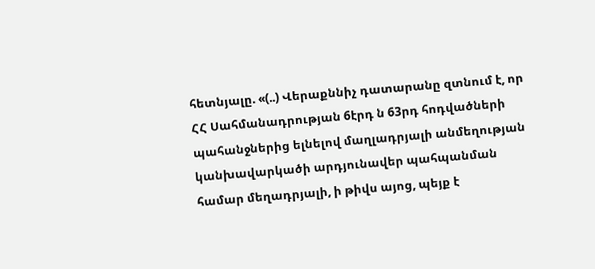հետնյալը. «(..) Վերաքննիչ դատարանը զտնում է, որ ՀՀ Սահմանադրության 6էրդ ն 63րդ հոդվածների պահանջներից ելնելով մաղլադրյալի անմեղության կանխավարկածի արդյունավեր պահպանման համար մեղադրյալի, ի թիվս այոց, պեյք է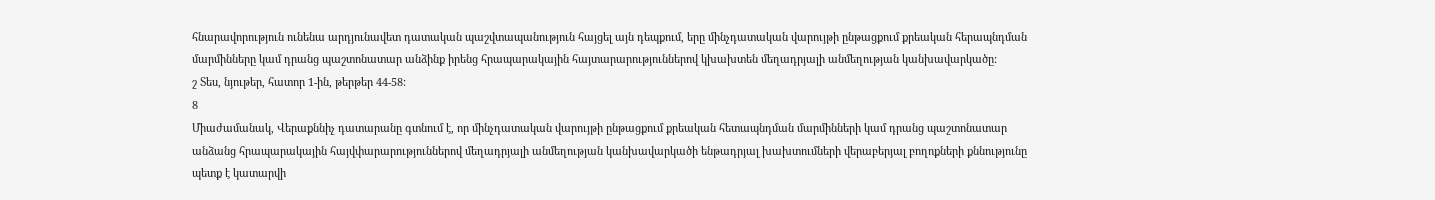հնարավորություն ունենա արդյունավետ դատական պաշվտապանություն հայցել այն դեպքում, երը մինչդատական վարույթի ընթացքում քրեական հերապնդման մարմինները կամ դրանց պաշտոնատար անձինք իրենց հրապարակային հայտարարություններով կխախտեն մեղադրյալի անմեղության կանխավարկածը:
շ Տես, նյութեր, հատոր 1-ին, թերթեր 44-58:
8
Միաժամանակ, Վերաքննիչ դատարանը գտնում է, որ մինչդատական վարույթի ընթացքում քրեական հետապնդման մարմինների կամ դրանց պաշտոնատար անձանց հրապարակային հայվփարարություններով մեղադրյալի անմեղության կանխավարկածի ենթադրյալ խախտումների վերաբերյալ բողոքների քննությունը պետք է կատարվի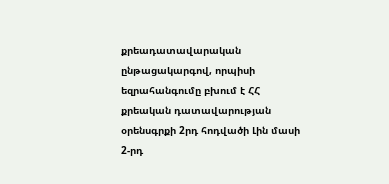քրեադատավարական ընթացակարգով, որպիսի եզրահանգումը բխում է ՀՀ քրեական դատավարության օրենսգրքի 2րդ հոդվածի Լին մասի 2-րդ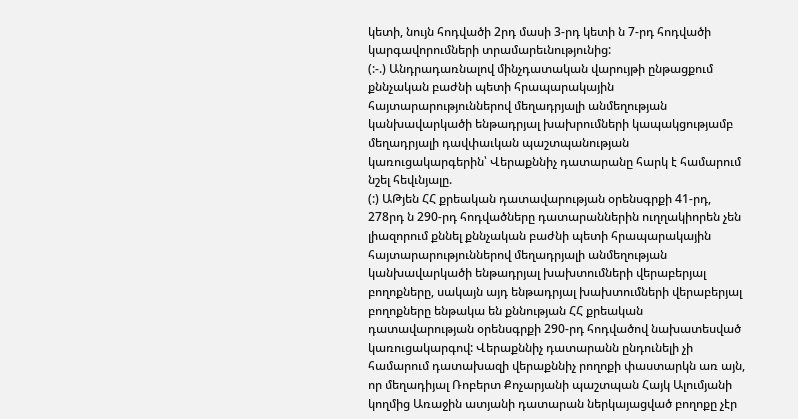կետի, նույն հոդվածի 2րդ մասի 3-րդ կետի ն 7-րդ հոդվածի կարգավորումների տրամարեւնությունից:
(:-.) Անդրադառնալով մինչդատական վարույթի ընթացքում քննչական բաժնի պետի հրապարակային հայտարարություններով մեղադրյալի անմեղության կանխավարկածի ենթադրյալ խախրումների կապակցությամբ մեղադրյալի դավփաւկան պաշտպանության կառուցակարգերին՝ Վերաքննիչ դատարանը հարկ է համարում նշել հեվւնյալը.
(:) ԱԹյեն ՀՀ քրեական դատավարության օրենսգրքի 41-րդ, 278րդ ն 290-րդ հոդվածները դատարաններին ուղղակիորեն չեն լիազորում քննել քննչական բաժնի պետի հրապարակային հայտարարություններով մեղադրյալի անմեղության կանխավարկածի ենթադրյալ խախտումների վերաբերյալ բողոքները, սակայն այդ ենթադրյալ խախտումների վերաբերյալ բողոքները ենթակա են քննության ՀՀ քրեական դատավարության օրենսգրքի 290-րդ հոդվածով նախատեսված կառուցակարգով: Վերաքննիչ դատարանն ընդունելի չի համարում դատախազի վերաքննիչ րողոքի փաստարկն առ այն, որ մեղադիյալ Ռոբերտ Քոչարյանի պաշտպան Հայկ Ալումյանի կողմից Առաջին ատյանի դատարան ներկայացված բողոքը չէր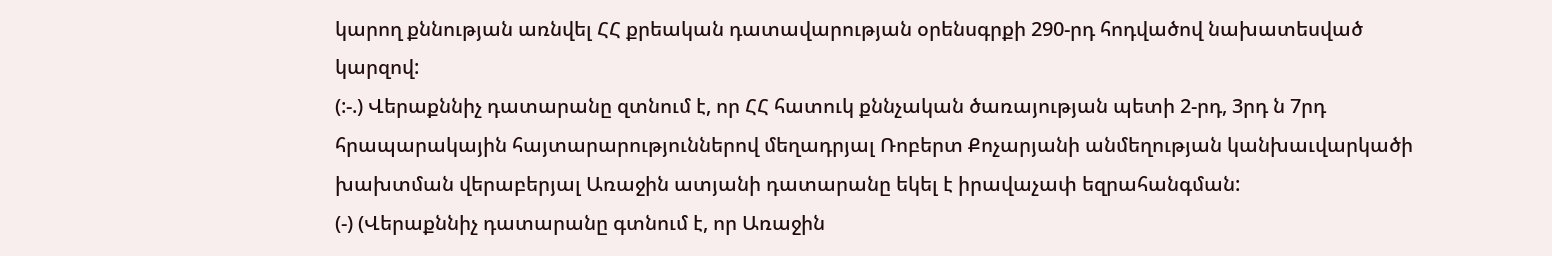կարող քննության առնվել ՀՀ քրեական դատավարության օրենսգրքի 290-րդ հոդվածով նախատեսված կարզով:
(:-.) Վերաքննիչ դատարանը զտնում է, որ ՀՀ հատուկ քննչական ծառայության պետի 2-րդ, 3րդ ն 7րդ հրապարակային հայտարարություններով մեղադրյալ Ռոբերտ Քոչարյանի անմեղության կանխաւվարկածի խախտման վերաբերյալ Առաջին ատյանի դատարանը եկել է իրավաչափ եզրահանգման:
(-) (Վերաքննիչ դատարանը գտնում է, որ Առաջին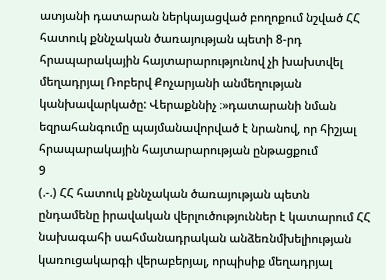ատյանի դատարան ներկայացված բողոքում նշված ՀՀ հատուկ քննչական ծառայության պետի 8-րդ հրապարակային հայտարարությունով չի խախտվել մեղադրյալ Ռոբերվ Քոչարյանի անմեղության կանխավարկածը: Վերաքննիչ ։»դատարանի նման եզրահանգումը պայմանավորված է նրանով, որ հիշյալ հրապարակային հայտարարության ընթացքում
9
(.-.) ՀՀ հատուկ քննչական ծառայության պետն ընդամենը իրավական վերլուծություններ է կատարում ՀՀ նախագահի սահմանադրական անձեռնմխելիության կառուցակարգի վերաբերյալ, որպիսիք մեղադրյալ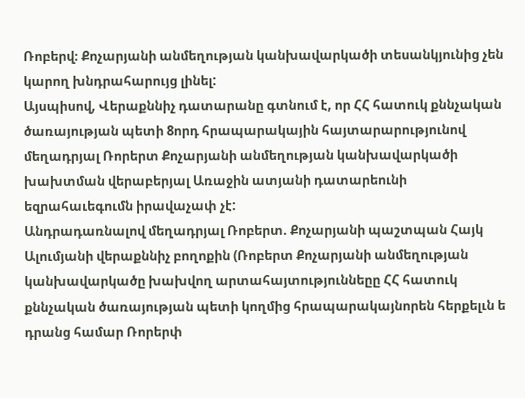Ռոբերվ։ Քոչարյանի անմեղության կանխավարկածի տեսանկյունից չեն կարող խնդրահարույց լինել:
Այսպիսով, Վերաքննիչ դատարանը գտնում է, որ ՀՀ հատուկ քննչական ծառայության պետի 8որդ հրապարակային հայտարարությունով մեղադրյալ Ռորերտ Քոչարյանի անմեղության կանխավարկածի խախտման վերաբերյալ Առաջին ատյանի դատարեունի եզրահաւեգումն իրավաչափ չէ:
Անդրադառնալով մեղադրյալ Ռոբերտ. Քոչարյանի պաշտպան Հայկ Ալումյանի վերաքննիչ բողոքին (Ռոբերտ Քոչարյանի անմեղության կանխավարկածը խախվող արտահայտություննեըը ՀՀ հատուկ քննչական ծառայության պետի կողմից հրապարակայնորեն հերքելւն ե դրանց համար Ռորերփ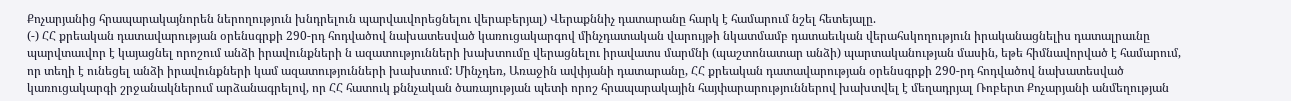Քոչարյանից հրապարակայնորեն ներողություն խնդրելուն պարվաւվորեցնելու վերաբերյալ) Վերաքննիչ դատարանը հարկ է համարում նշել հետեյալը.
(-) ՀՀ քրեական դատավարության օրենսգրքի 290-րդ հոդվածով նախատեսված կառուցակարգով մինչդատական վարույթի նկատմամբ դատաեւկան վերահսկողություն իրականացնելիս դատալրաւնը պարվտաւվոր է կայացնել որոշում անձի իրավունքների ն ազատությունների խախտումը վերացնելու իրավատս մարմնի (պաշտոնատար անձի) պարտականության մասին, եթե հիմնավորված է համարում, որ տեղի է ունեցել անձի իրավունքների կամ ազատությունների խախտում: Մինչդեռ, Առաջին ավփյանի դատարանը, ՀՀ քրեական դատավարության օրենսգրքի 290-րդ հոդվածով նախատեսված կառուցակարգի շրջանակներում արձանագրելով, որ ՀՀ հատուկ քննչական ծառայության պետի որոշ հրապարակային հայփարարություններով խախտվել է մեղադրյալ Ռոբերտ Քոչարյանի անմեղության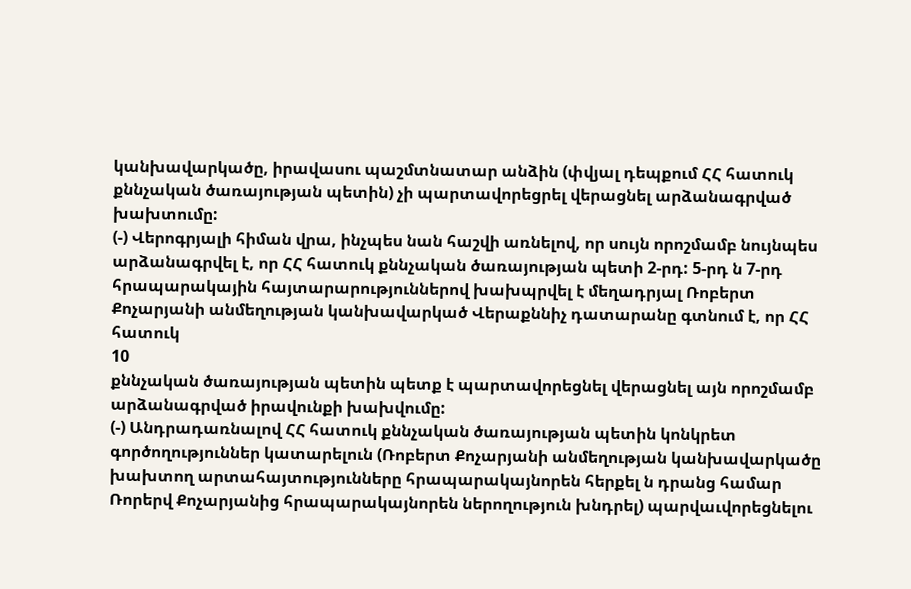կանխավարկածը, իրավասու պաշմտնատար անձին (փվյալ դեպքում ՀՀ հատուկ քննչական ծառայության պետին) չի պարտավորեցրել վերացնել արձանագրված խախտումը:
(-) Վերոգրյալի հիման վրա, ինչպես նան հաշվի առնելով, որ սույն որոշմամբ նույնպես արձանագրվել է, որ ՀՀ հատուկ քննչական ծառայության պետի 2-րդ: 5-րդ ն 7-րդ հրապարակային հայտարարություններով խախպրվել է մեղադրյալ Ռոբերտ Քոչարյանի անմեղության կանխավարկած Վերաքննիչ դատարանը գտնում է, որ ՀՀ հատուկ
10
քննչական ծառայության պետին պետք է պարտավորեցնել վերացնել այն որոշմամբ արձանագրված իրավունքի խախվումը:
(-) Անդրադառնալով ՀՀ հատուկ քննչական ծառայության պետին կոնկրետ գործողություններ կատարելուն (Ռոբերտ Քոչարյանի անմեղության կանխավարկածը խախտող արտահայտությունները հրապարակայնորեն հերքել ն դրանց համար Ռորերվ Քոչարյանից հրապարակայնորեն ներողություն խնդրել) պարվաւվորեցնելու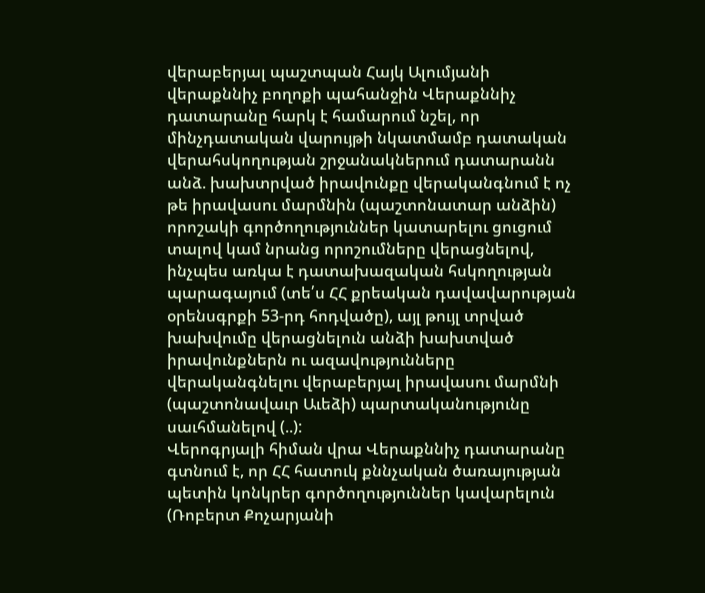վերաբերյալ պաշտպան Հայկ Ալումյանի վերաքննիչ բողոքի պահանջին Վերաքննիչ դատարանը հարկ է համարում նշել, որ մինչդատական վարույթի նկատմամբ դատական վերահսկողության շրջանակներում դատարանն անձ. խախտրված իրավունքը վերականգնում է ոչ թե իրավասու մարմնին (պաշտոնատար անձին) որոշակի գործողություններ կատարելու ցուցում տալով կամ նրանց որոշումները վերացնելով, ինչպես առկա է դատախազական հսկողության պարագայում (տե՛ս ՀՀ քրեական դավավարության օրենսգրքի 53-րդ հոդվածը), այլ թույլ տրված խախվումը վերացնելուն անձի խախտված իրավունքներն ու ազավությունները վերականգնելու վերաբերյալ իրավասու մարմնի (պաշտոնավաւր Աւեձի) պարտականությունը սաւհմանելով (..):
Վերոգրյալի հիման վրա Վերաքննիչ դատարանը գտնում է, որ ՀՀ հատուկ քննչական ծառայության պետին կոնկրեր գործողություններ կավարելուն (Ռոբերտ Քոչարյանի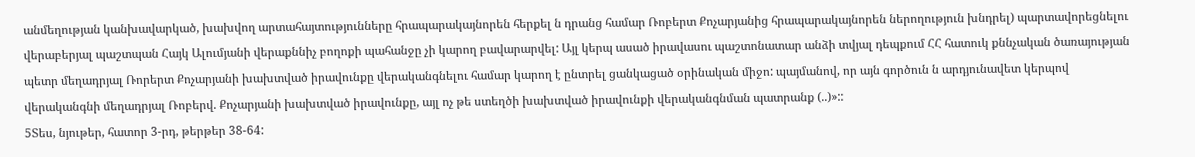անմեղության կանխավարկած, խախվող արտահայտությունները հրապարակայնորեն հերքել ն դրանց համար Ռոբերտ Քոչարյանից հրապարակայնորեն ներողություն խնդրել) պարտավորեցնելու վերաբերյալ պաշտպան Հայկ Ալումյանի վերաքննիչ բողոքի պահանջը չի կարող բավարարվել: Այլ կերպ ասած իրավասու պաշտոնատար անձի տվյալ դեպքում ՀՀ հատուկ քննչական ծառայության պետր մեղադրյալ Ռորերտ Քոչարյանի խախտված իրավունքը վերականգնելու համար կարող է ընտրել ցանկացած օրինական միջո: պայմանով, որ այն գործուն ն արդյունավետ կերպով վերականգնի մեղադրյալ Ռոբերվ. Քոչարյանի խախտված իրավունքը, այլ ոչ թե ստեղծի խախտված իրավունքի վերականգնման պատրանք (..)»::
5Տես, նյութեր, հատոր 3-րդ, թերթեր 38-64: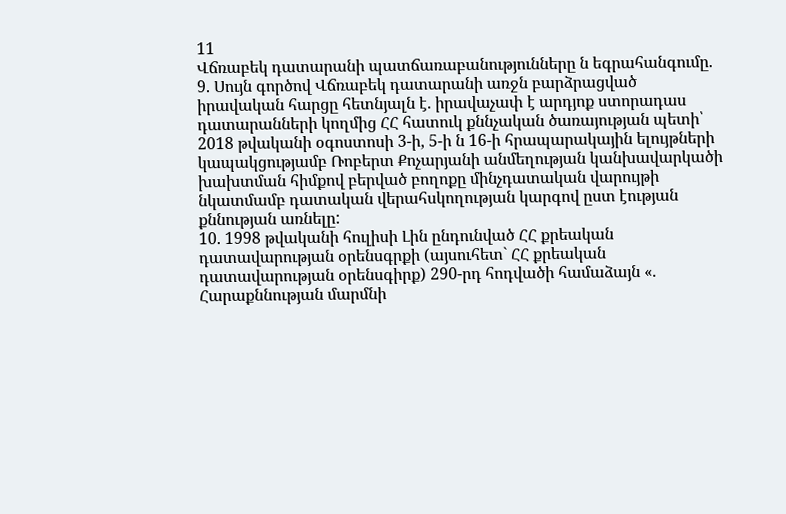11
Վճռաբեկ դատարանի պատճառաբանությունները ն եգրահանգումը.
9. Սույն գործով Վճռաբեկ դատարանի առջն բարձրացված իրավական հարցը հետնյալն է. իրավաչափ է արդյոք ստորադաս դատարանների կողմից ՀՀ հատուկ քննչական ծառայության պետի՝ 2018 թվականի օգոստոսի 3-ի, 5-ի ն 16-ի հրապարակային ելույթների կապակցությամբ Ռոբերտ Քոչարյանի անմեղության կանխավարկածի խախտման հիմքով բերված բողոքը մինչդատական վարույթի նկատմամբ դատական վերահսկողության կարգով ըստ էության քննության առնելը:
10. 1998 թվականի հուլիսի Լին ընդունված ՀՀ քրեական դատավարության օրենսգրքի (այսուհետ` ՀՀ քրեական դատավարության օրենսգիրք) 290-րդ հոդվածի համաձայն «. Հարաքննության մարմնի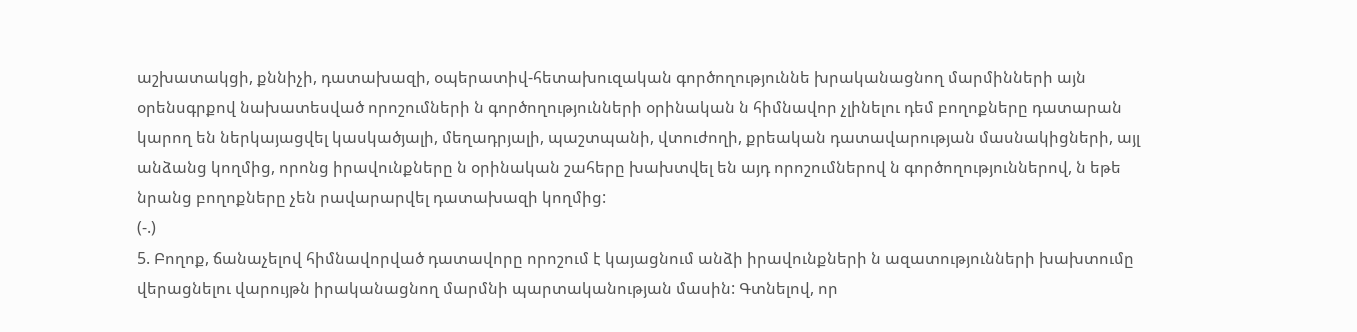աշխատակցի, քննիչի, դատախազի, օպերատիվ-հետախուզական գործողություննե խրականացնող մարմինների այն օրենսգրքով նախատեսված որոշումների ն գործողությունների օրինական ն հիմնավոր չլինելու դեմ բողոքները դատարան կարող են ներկայացվել կասկածյալի, մեղադրյալի, պաշտպանի, վտուժողի, քրեական դատավարության մասնակիցների, այլ անձանց կողմից, որոնց իրավունքները ն օրինական շահերը խախտվել են այդ որոշումներով ն գործողություններով, ն եթե նրանց բողոքները չեն րավարարվել դատախազի կողմից:
(-.)
5. Բողոք, ճանաչելով հիմնավորված դատավորը որոշում է կայացնում անձի իրավունքների ն ազատությունների խախտումը վերացնելու վարույթն իրականացնող մարմնի պարտականության մասին: Գտնելով, որ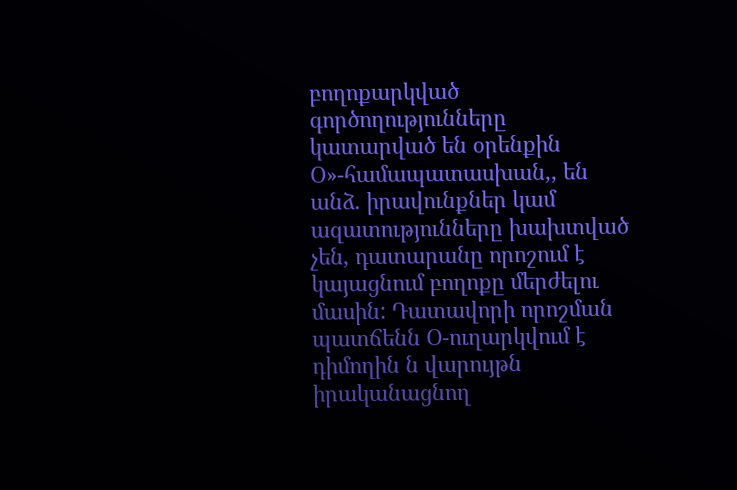բողոքարկված գործողությունները կատարված են օրենքին Օ»-համապատասխան,, են անձ. իրավունքներ կամ ազատությունները խախտված չեն, դատարանը որոշում է կայացնում բողոքը մերժելու մասին: Դատավորի որոշման պատճենն Օ-ուղարկվում է դիմողին ն վարույթն իրականացնող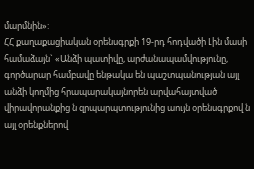մարմնին»:
ՀՀ քաղաքացիական օրենսգրքի 19-րդ հոդվածի Լին մասի համաձայն` «Անձի պատիվը, արժանապամվությունը, գործարար համբավը ենթակա են պաշտպանության այլ անձի կողմից հրապարակայնորեն արվահայտված վիրավորանքից ն զրպարպտությունից աույն օրենսգրքով ն այլ օրենքներով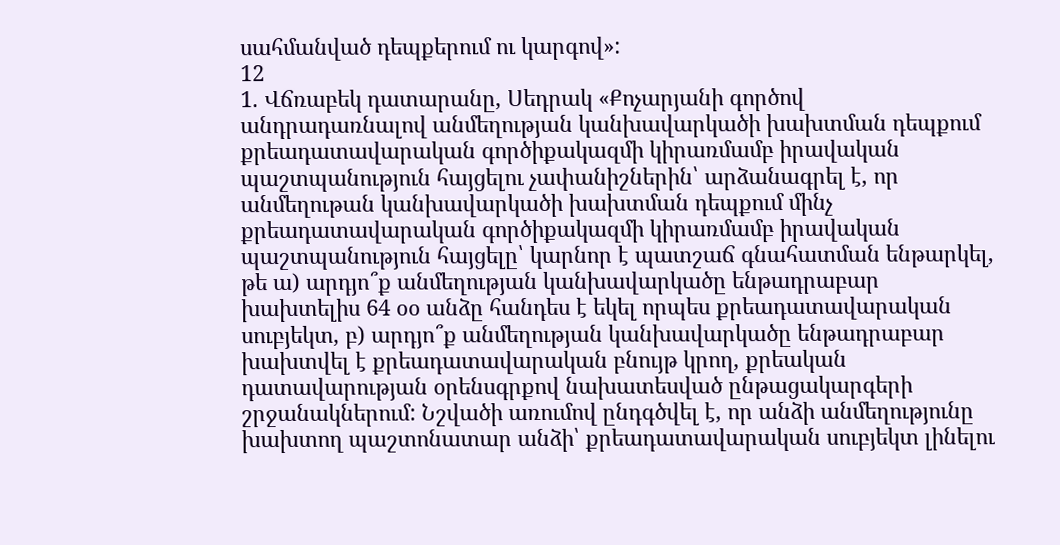սահմանված դեպքերում ու կարգով»:
12
1. Վճռաբեկ դատարանը, Սեդրակ «Քոչարյանի գործով անդրադառնալով անմեղության կանխավարկածի խախտման դեպքում քրեադատավարական գործիքակազմի կիրառմամբ իրավական պաշտպանություն հայցելու չափանիշներին՝ արձանագրել է, որ անմեղութան կանխավարկածի խախտման դեպքում մինչ քրեադատավարական գործիքակազմի կիրառմամբ իրավական պաշտպանություն հայցելը՝ կարնոր է պատշաճ գնահատման ենթարկել, թե ա) արդյո՞ք անմեղության կանխավարկածը ենթադրաբար խախտելիս 64 օօ անձը հանդես է եկել որպես քրեադատավարական սուբյեկտ, բ) արդյո՞ք անմեղության կանխավարկածը ենթադրաբար խախտվել է քրեադատավարական բնույթ կրող, քրեական դատավարության օրենսգրքով նախատեսված ընթացակարգերի շրջանակներում: Նշվածի առումով ընդգծվել է, որ անձի անմեղությունը խախտող պաշտոնատար անձի՝ քրեադատավարական սուբյեկտ լինելու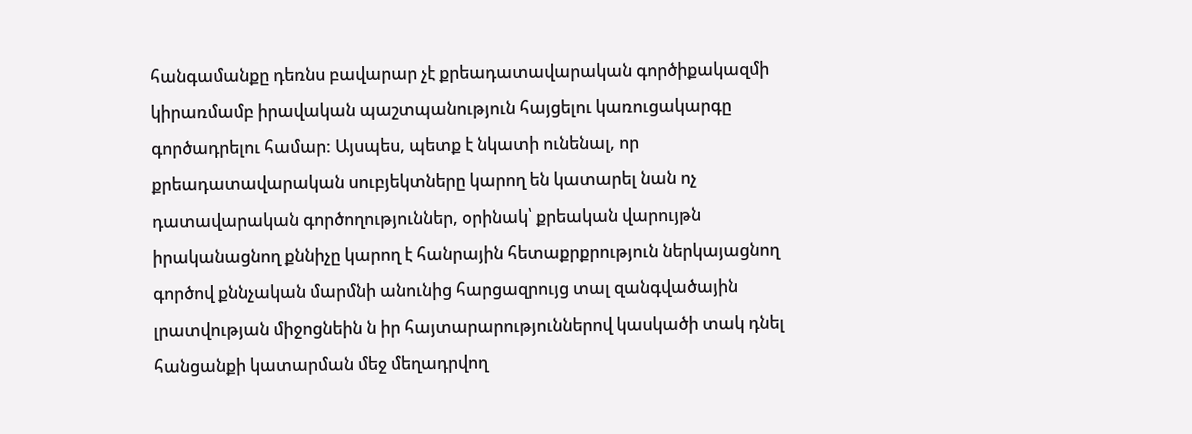հանգամանքը դեռնս բավարար չէ քրեադատավարական գործիքակազմի կիրառմամբ իրավական պաշտպանություն հայցելու կառուցակարգը գործադրելու համար: Այսպես, պետք է նկատի ունենալ, որ քրեադատավարական սուբյեկտները կարող են կատարել նան ոչ դատավարական գործողություններ, օրինակ՝ քրեական վարույթն իրականացնող քննիչը կարող է հանրային հետաքրքրություն ներկայացնող գործով քննչական մարմնի անունից հարցազրույց տալ զանգվածային լրատվության միջոցնեին ն իր հայտարարություններով կասկածի տակ դնել հանցանքի կատարման մեջ մեղադրվող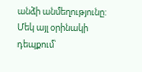անձի անմեղությունը: Մեկ այլ օրինակի դեպքում՝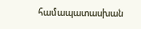համապատասխան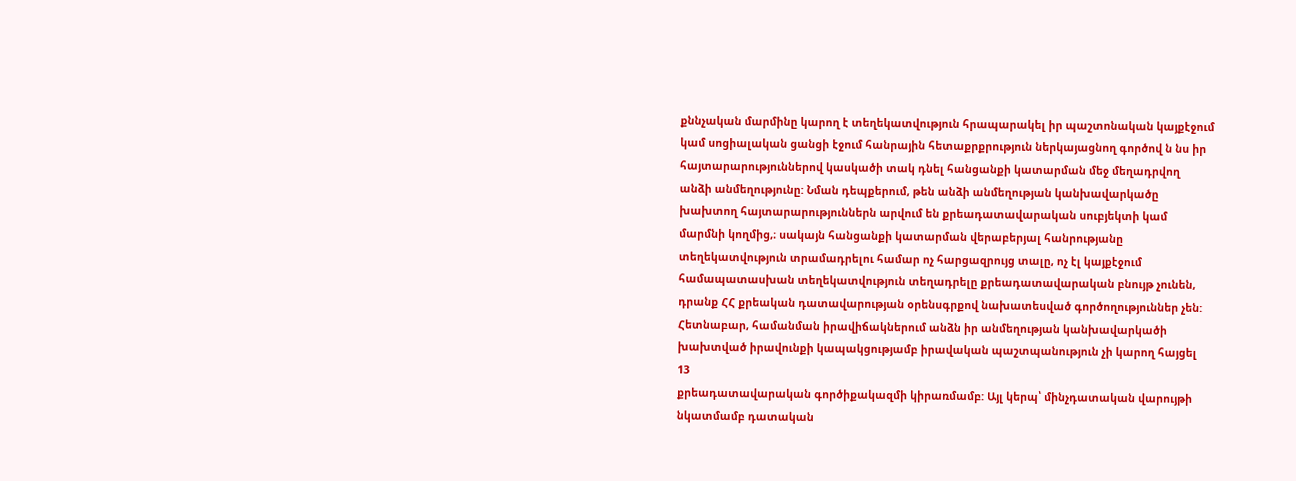քննչական մարմինը կարող է տեղեկատվություն հրապարակել իր պաշտոնական կայքէջում կամ սոցիալական ցանցի էջում հանրային հետաքրքրություն ներկայացնող գործով ն նս իր հայտարարություններով կասկածի տակ դնել հանցանքի կատարման մեջ մեղադրվող անձի անմեղությունը: Նման դեպքերում, թեն անձի անմեղության կանխավարկածը խախտող հայտարարություններն արվում են քրեադատավարական սուբյեկտի կամ մարմնի կողմից,։ սակայն հանցանքի կատարման վերաբերյալ հանրությանը տեղեկատվություն տրամադրելու համար ոչ հարցազրույց տալը, ոչ էլ կայքէջում համապատասխան տեղեկատվություն տեղադրելը քրեադատավարական բնույթ չունեն, դրանք ՀՀ քրեական դատավարության օրենսգրքով նախատեսված գործողություններ չեն: Հետնաբար, համանման իրավիճակներում անձն իր անմեղության կանխավարկածի խախտված իրավունքի կապակցությամբ իրավական պաշտպանություն չի կարող հայցել
13
քրեադատավարական գործիքակազմի կիրառմամբ: Այլ կերպ՝ մինչդատական վարույթի նկատմամբ դատական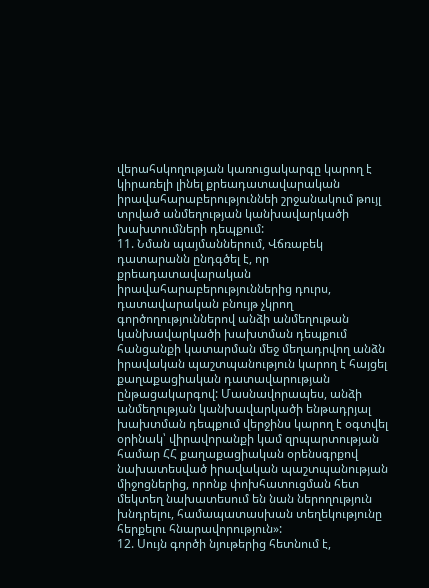վերահսկողության կառուցակարգը կարող է կիրառելի լինել քրեադատավարական իրավահարաբերություննեի շրջանակում թույլ տրված անմեղության կանխավարկածի խախտումների դեպքում:
11. Նման պայմաններում, Վճռաբեկ դատարանն ընդգծել է, որ
քրեադատավարական իրավահարաբերություններից դուրս, դատավարական բնույթ չկրող գործողություններով անձի անմեղութան կանխավարկածի խախտման դեպքում հանցանքի կատարման մեջ մեղադրվող անձն իրավական պաշտպանություն կարող է հայցել քաղաքացիական դատավարության ընթացակարգով: Մասնավորապես, անձի անմեղության կանխավարկածի ենթադրյալ խախտման դեպքում վերջինս կարող է օգտվել օրինակ՝ վիրավորանքի կամ զրպարտության համար ՀՀ քաղաքացիական օրենսգրքով նախատեսված իրավական պաշտպանության միջոցներից, որոնք փոխհատուցման հետ մեկտեղ նախատեսում են նան ներողություն խնդրելու, համապատասխան տեղեկությունը հերքելու հնարավորություն»:
12. Սույն գործի նյութերից հետնում է,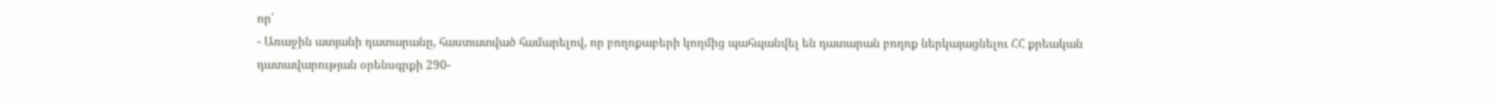որ՝
- Առաջին ատյանի դատարանը, հաստատված համարելով, որ բողոքաբերի կողմից պահպանվել են դատարան բողոք ներկայացնելու ՀՀ քրեական դատավարության օրենսգրքի 290-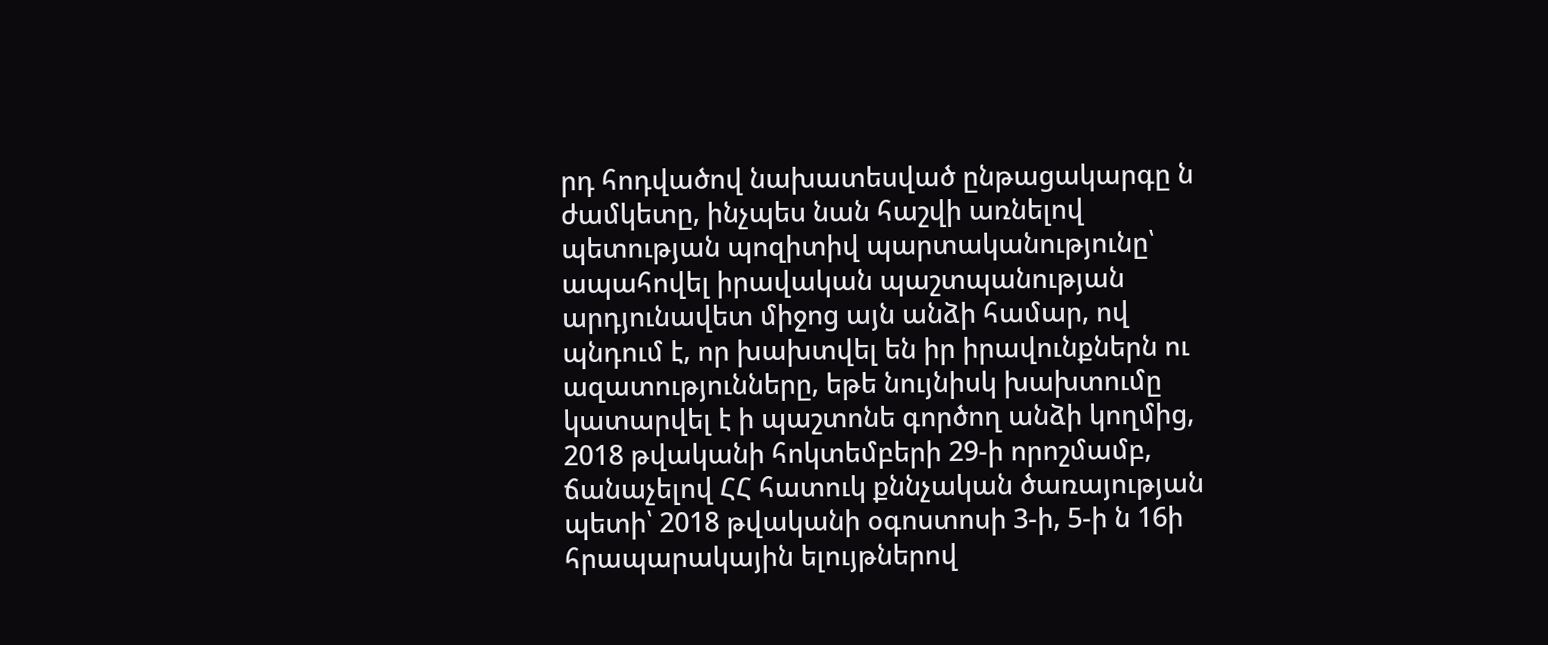րդ հոդվածով նախատեսված ընթացակարգը ն ժամկետը, ինչպես նան հաշվի առնելով պետության պոզիտիվ պարտականությունը՝ ապահովել իրավական պաշտպանության արդյունավետ միջոց այն անձի համար, ով պնդում է, որ խախտվել են իր իրավունքներն ու ազատությունները, եթե նույնիսկ խախտումը կատարվել է ի պաշտոնե գործող անձի կողմից, 2018 թվականի հոկտեմբերի 29-ի որոշմամբ, ճանաչելով ՀՀ հատուկ քննչական ծառայության պետի՝ 2018 թվականի օգոստոսի 3-ի, 5-ի ն 16ի հրապարակային ելույթներով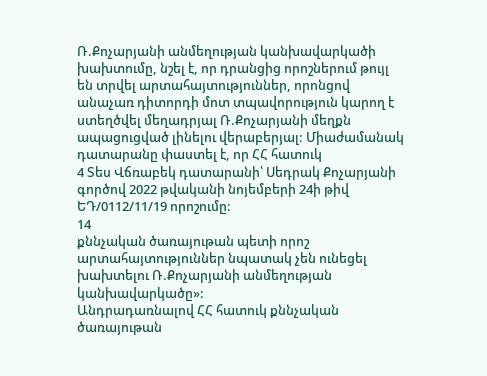Ռ.Քոչարյանի անմեղության կանխավարկածի խախտումը, նշել է, որ դրանցից որոշներում թույլ են տրվել արտահայտություններ, որոնցով անաչառ դիտորդի մոտ տպավորություն կարող է ստեղծվել մեղադրյալ Ռ.Քոչարյանի մեղքն ապացուցված լինելու վերաբերյալ: Միաժամանակ դատարանը փաստել է, որ ՀՀ հատուկ
4 Տես Վճռաբեկ դատարանի՝ Սեդրակ Քոչարյանի գործով 2022 թվականի նոյեմբերի 24ի թիվ ԵԴ/0112/11/19 որոշումը:
14
քննչական ծառայութան պետի որոշ արտահայտություններ նպատակ չեն ունեցել խախտելու Ռ.Քոչարյանի անմեղության կանխավարկածը»:
Անդրադառնալով ՀՀ հատուկ քննչական ծառայութան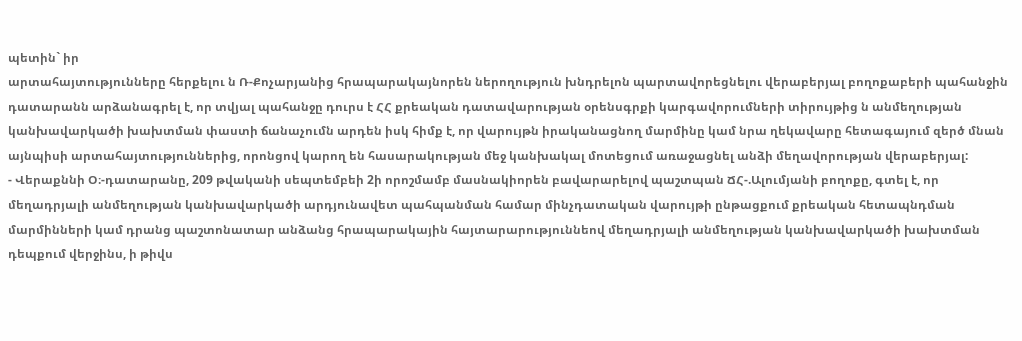պետին` իր
արտահայտությունները հերքելու ն Ռ-Քոչարյանից հրապարակայնորեն ներողություն խնդրելոն պարտավորեցնելու վերաբերյալ բողոքաբերի պահանջին դատարանն արձանագրել է, որ տվյալ պահանջը դուրս է ՀՀ քրեական դատավարության օրենսգրքի կարգավորումների տիրույթից ն անմեղության կանխավարկածի խախտման փաստի ճանաչումն արդեն իսկ հիմք է, որ վարույթն իրականացնող մարմինը կամ նրա ղեկավարը հետագայում զերծ մնան այնպիսի արտահայտություններից, որոնցով կարող են հասարակության մեջ կանխակալ մոտեցում առաջացնել անձի մեղավորության վերաբերյալ:
- Վերաքննի Օ։-դատարանը, 209 թվականի սեպտեմբեի 2ի որոշմամբ մասնակիորեն բավարարելով պաշտպան ՃՀ-.Ալումյանի բողոքը, գտել է, որ մեղադրյալի անմեղության կանխավարկածի արդյունավետ պահպանման համար մինչդատական վարույթի ընթացքում քրեական հետապնդման մարմինների կամ դրանց պաշտոնատար անձանց հրապարակային հայտարարություննեով մեղադրյալի անմեղության կանխավարկածի խախտման դեպքում վերջինս, ի թիվս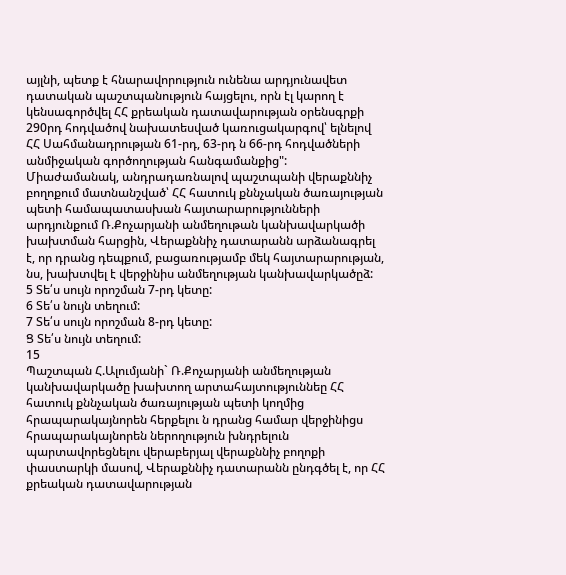այլնի, պետք է հնարավորություն ունենա արդյունավետ դատական պաշտպանություն հայցելու, որն էլ կարող է կենսագործվել ՀՀ քրեական դատավարության օրենսգրքի 290րդ հոդվածով նախատեսված կառուցակարգով՝ ելնելով ՀՀ Սահմանադրության 61-րդ, 63-րդ ն 66-րդ հոդվածների անմիջական գործողության հանգամանքից":
Միաժամանակ, անդրադառնալով պաշտպանի վերաքննիչ բողոքում մատնանշված՝ ՀՀ հատուկ քննչական ծառայության պետի համապատասխան հայտարարությունների արդյունքում Ռ.Քոչարյանի անմեղութան կանխավարկածի խախտման հարցին, Վերաքննիչ դատարանն արձանագրել է, որ դրանց դեպքում, բացառությամբ մեկ հայտարարության, նս, խախտվել է վերջինիս անմեղության կանխավարկածըձ:
5 Տե՛ս սույն որոշման 7-րդ կետը:
6 Տե՛ս նույն տեղում:
7 Տե՛ս սույն որոշման 8-րդ կետը:
Ց Տե՛ս նույն տեղում:
15
Պաշտպան Հ.Ալումյանի` Ռ.Քոչարյանի անմեղության կանխավարկածը խախտող արտահայտություննեը ՀՀ հատուկ քննչական ծառայության պետի կողմից հրապարակայնորեն հերքելու ն դրանց համար վերջինիցս հրապարակայնորեն ներողություն խնդրելուն պարտավորեցնելու վերաբերյալ վերաքննիչ բողոքի փաստարկի մասով, Վերաքննիչ դատարանն ընդգծել է, որ ՀՀ քրեական դատավարության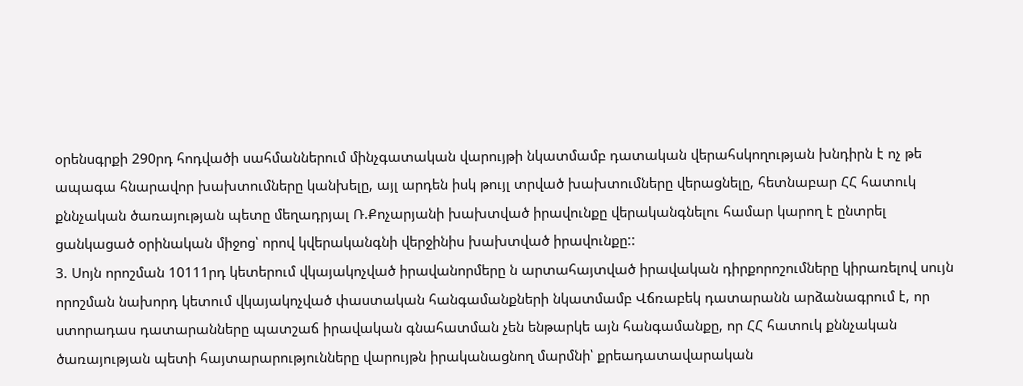օրենսգրքի 290րդ հոդվածի սահմաններում մինչգատական վարույթի նկատմամբ դատական վերահսկողության խնդիրն է ոչ թե ապագա հնարավոր խախտումները կանխելը, այլ արդեն իսկ թույլ տրված խախտումները վերացնելը, հետնաբար ՀՀ հատուկ քննչական ծառայության պետը մեղադրյալ Ռ.Քոչարյանի խախտված իրավունքը վերականգնելու համար կարող է ընտրել ցանկացած օրինական միջոց՝ որով կվերականգնի վերջինիս խախտված իրավունքը::
3. Սոյն որոշման 10111րդ կետերում վկայակոչված իրավանորմերը ն արտահայտված իրավական դիրքորոշումները կիրառելով սույն որոշման նախորդ կետում վկայակոչված փաստական հանգամանքների նկատմամբ Վճռաբեկ դատարանն արձանագրում է, որ ստորադաս դատարանները պատշաճ իրավական գնահատման չեն ենթարկե այն հանգամանքը, որ ՀՀ հատուկ քննչական ծառայության պետի հայտարարությունները վարույթն իրականացնող մարմնի՝ քրեադատավարական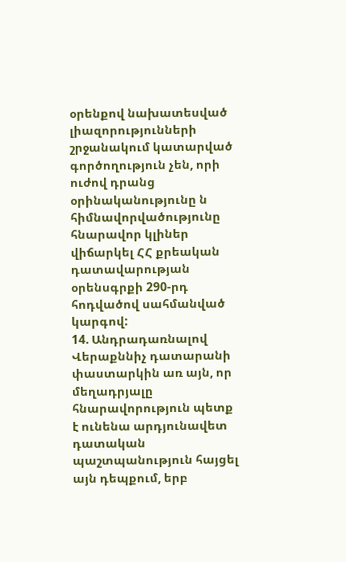օրենքով նախատեսված լիազորությունների շրջանակում կատարված գործողություն չեն, որի ուժով դրանց օրինականությունը ն հիմնավորվածությունը հնարավոր կլիներ վիճարկել ՀՀ քրեական դատավարության օրենսգրքի 290-րդ հոդվածով սահմանված կարգով:
14. Անդրադառնալով Վերաքննիչ դատարանի փաստարկին առ այն, որ մեղադրյալը հնարավորություն պետք է ունենա արդյունավետ դատական պաշտպանություն հայցել այն դեպքում, երբ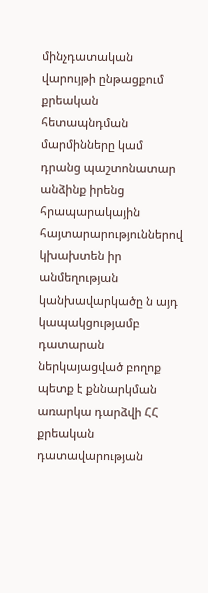մինչդատական վարույթի ընթացքում քրեական հետապնդման մարմինները կամ դրանց պաշտոնատար անձինք իրենց հրապարակային հայտարարություններով կխախտեն իր անմեղության կանխավարկածը ն այդ կապակցությամբ դատարան ներկայացված բողոք պետք է քննարկման առարկա դարձվի ՀՀ քրեական դատավարության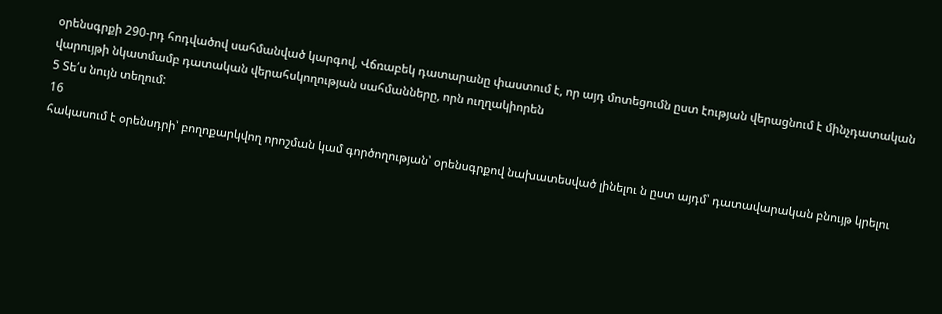օրենսգրքի 290-րդ հոդվածով սահմանված կարգով, Վճռաբեկ դատարանը փաստում է, որ այդ մոտեցումն ըստ էության վերացնում է մինչդատական վարույթի նկատմամբ դատական վերահսկողության սահմանները, որն ուղղակիորեն
5 Տե՛ս նույն տեղում:
16
հակասում է օրենսդրի՝ բողոքարկվող որոշման կամ գործողության՝ օրենսգրքով նախատեսված լինելու ն ըստ այդմ՝ դատավարական բնույթ կրելու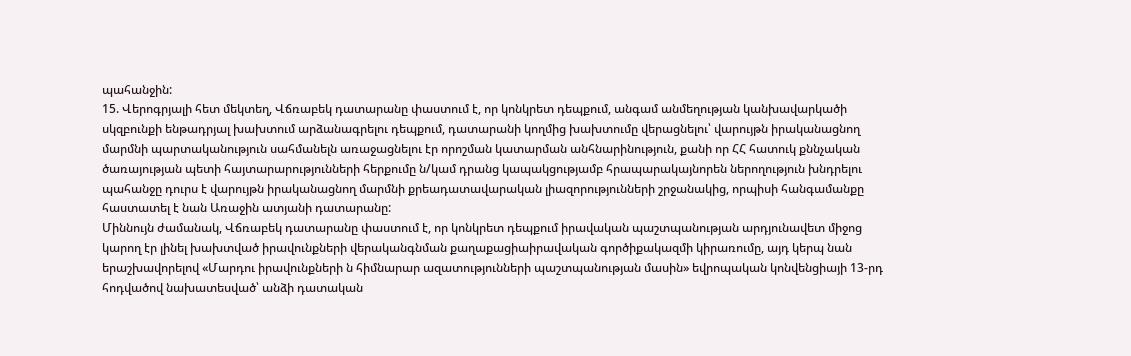պահանջին:
15. Վերոգրյալի հետ մեկտեղ, Վճռաբեկ դատարանը փաստում է, որ կոնկրետ դեպքում, անգամ անմեղության կանխավարկածի սկզբունքի ենթադրյալ խախտում արձանագրելու դեպքում, դատարանի կողմից խախտումը վերացնելու՝ վարույթն իրականացնող մարմնի պարտականություն սահմանելն առաջացնելու էր որոշման կատարման անհնարինություն, քանի որ ՀՀ հատուկ քննչական ծառայության պետի հայտարարությունների հերքումը ն/կամ դրանց կապակցությամբ հրապարակայնորեն ներողություն խնդրելու պահանջը դուրս է վարույթն իրականացնող մարմնի քրեադատավարական լիազորությունների շրջանակից, որպիսի հանգամանքը հաստատել է նան Առաջին ատյանի դատարանը:
Միննույն ժամանակ, Վճռաբեկ դատարանը փաստում է, որ կոնկրետ դեպքում իրավական պաշտպանության արդյունավետ միջոց կարող էր լինել խախտված իրավունքների վերականգնման քաղաքացիաիրավական գործիքակազմի կիրառումը, այդ կերպ նան երաշխավորելով «Մարդու իրավունքների ն հիմնարար ազատությունների պաշտպանության մասին» եվրոպական կոնվենցիայի 13-րդ հոդվածով նախատեսված՝ անձի դատական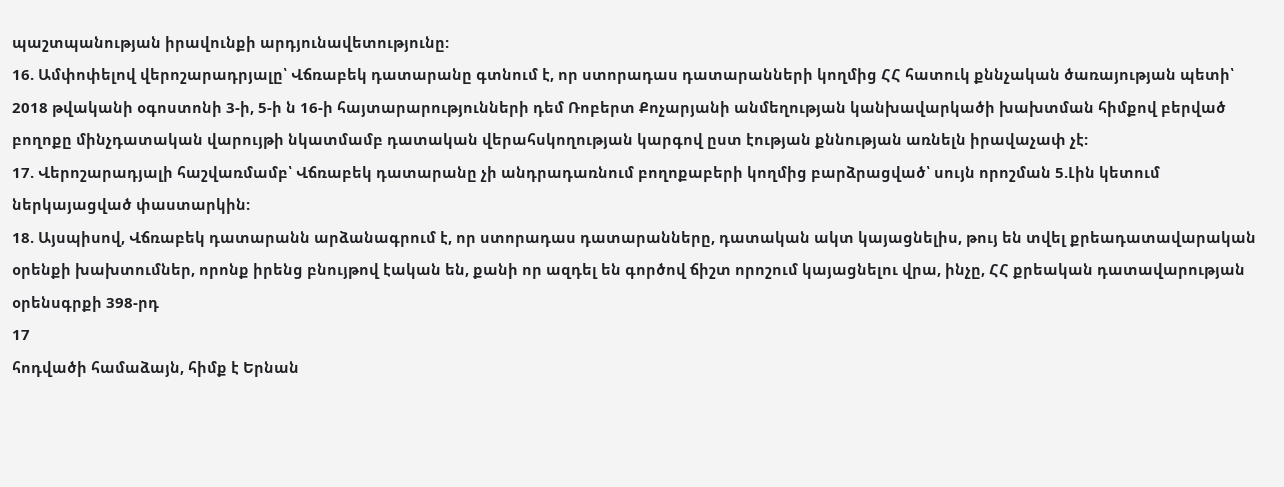պաշտպանության իրավունքի արդյունավետությունը:
16. Ամփոփելով վերոշարադրյալը՝ Վճռաբեկ դատարանը գտնում է, որ ստորադաս դատարանների կողմից ՀՀ հատուկ քննչական ծառայության պետի՝ 2018 թվականի օգոստոնի 3-ի, 5-ի ն 16-ի հայտարարությունների դեմ Ռոբերտ Քոչարյանի անմեղության կանխավարկածի խախտման հիմքով բերված բողոքը մինչդատական վարույթի նկատմամբ դատական վերահսկողության կարգով ըստ էության քննության առնելն իրավաչափ չէ:
17. Վերոշարադյալի հաշվառմամբ՝ Վճռաբեկ դատարանը չի անդրադառնում բողոքաբերի կողմից բարձրացված՝ սույն որոշման 5.Լին կետում ներկայացված փաստարկին:
18. Այսպիսով, Վճռաբեկ դատարանն արձանագրում է, որ ստորադաս դատարանները, դատական ակտ կայացնելիս, թույ են տվել քրեադատավարական օրենքի խախտումներ, որոնք իրենց բնույթով էական են, քանի որ ազդել են գործով ճիշտ որոշում կայացնելու վրա, ինչը, ՀՀ քրեական դատավարության օրենսգրքի 398-րդ
17
հոդվածի համաձայն, հիմք է Երնան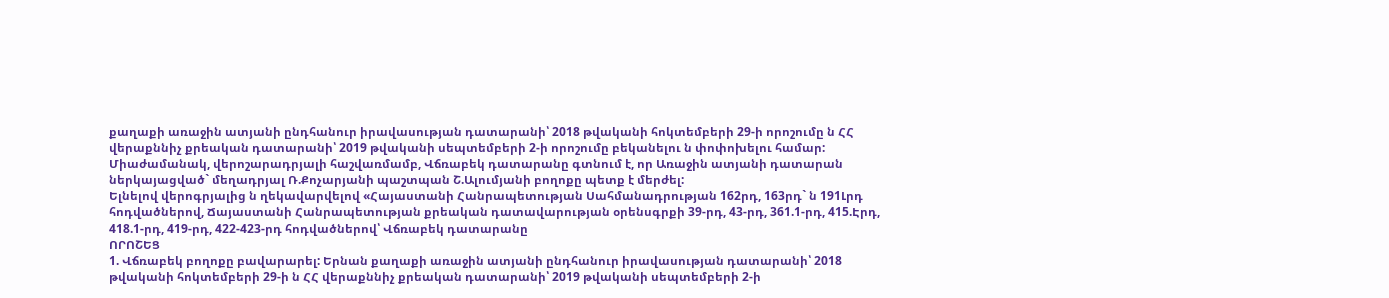քաղաքի առաջին ատյանի ընդհանուր իրավասության դատարանի՝ 2018 թվականի հոկտեմբերի 29-ի որոշումը ն ՀՀ վերաքննիչ քրեական դատարանի՝ 2019 թվականի սեպտեմբերի 2-ի որոշումը բեկանելու ն փոփոխելու համար:
Միաժամանակ, վերոշարադրյալի հաշվառմամբ, Վճռաբեկ դատարանը գտնում է, որ Առաջին ատյանի դատարան ներկայացված` մեղադրյալ Ռ.Քոչարյանի պաշտպան Շ.Ալումյանի բողոքը պետք է մերժել:
Ելնելով վերոգրյալից ն ղեկավարվելով «Հայաստանի Հանրապետության Սահմանադրության 162րդ, 163րդ` ն 191Լրդ հոդվածներով, Ճայաստանի Հանրապետության քրեական դատավարության օրենսգրքի 39-րդ, 43-րդ, 361.1-րդ, 415.Էրդ, 418.1-րդ, 419-րդ, 422-423-րդ հոդվածներով՝ Վճռաբեկ դատարանը
ՈՐՈՇԵՑ
1. Վճռաբեկ բողոքը բավարարել: Երնան քաղաքի առաջին ատյանի ընդհանուր իրավասության դատարանի՝ 2018 թվականի հոկտեմբերի 29-ի ն ՀՀ վերաքննիչ քրեական դատարանի՝ 2019 թվականի սեպտեմբերի 2-ի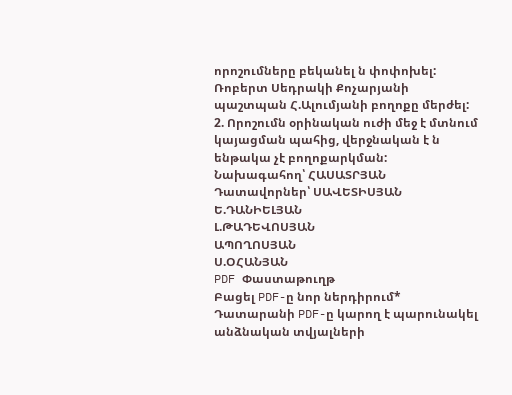որոշումները բեկանել ն փոփոխել: Ռոբերտ Սեդրակի Քոչարյանի պաշտպան Հ.Ալումյանի բողոքը մերժել:
2. Որոշումն օրինական ուժի մեջ է մտնում կայացման պահից, վերջնական է ն ենթակա չէ բողոքարկման:
Նախագահող՝ ՀԱՍԱՏՐՅԱՆ
Դատավորներ՝ ՍԱՎԵՏԻՍՅԱՆ
Ե.ԴԱՆԻԵԼՅԱՆ
Լ.ԹԱԴԵՎՈՍՅԱՆ
ԱՊՈՂՈՍՅԱՆ
Ս.ՕՀԱՆՅԱՆ
PDF Փաստաթուղթ
Բացել PDF-ը նոր ներդիրում* Դատարանի PDF-ը կարող է պարունակել անձնական տվյալների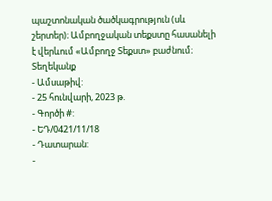պաշտոնական ծածկագրություն (սև շերտեր)։ Ամբողջական տեքստը հասանելի է վերևում «Ամբողջ Տեքստ» բաժնում։
Տեղեկանք
- Ամսաթիվ:
- 25 հունվարի, 2023 թ.
- Գործի #:
- ԵԴ/0421/11/18
- Դատարան:
-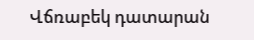Վճռաբեկ դատարան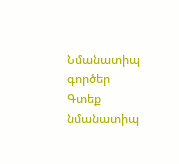Նմանատիպ գործեր
Գտեք նմանատիպ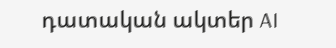դատական ակտեր AI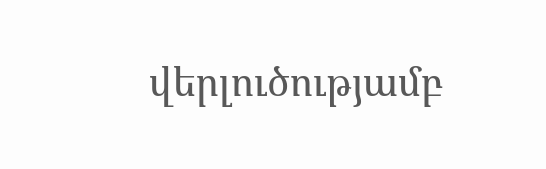վերլուծությամբ